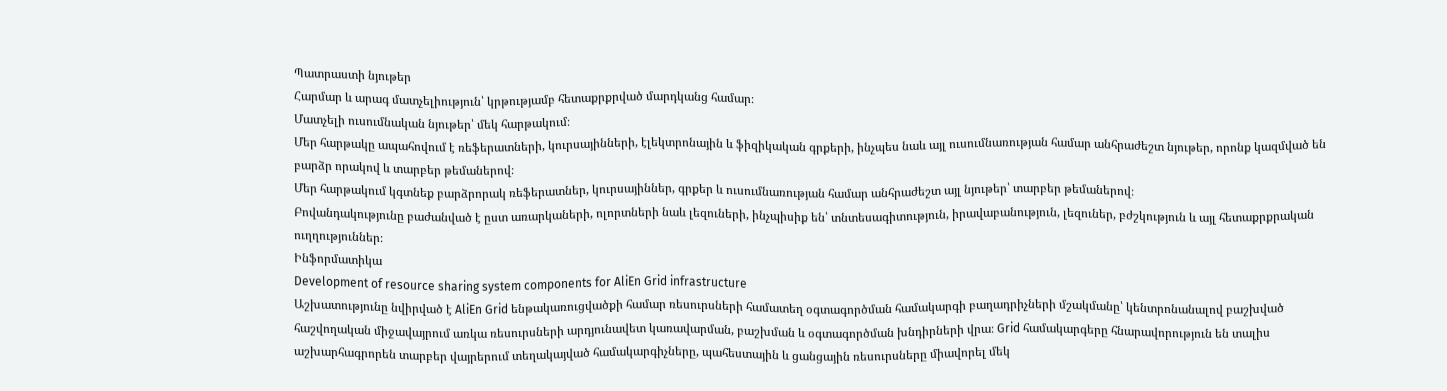Պատրաստի նյութեր
Հարմար և արագ մատչելիություն՝ կրթությամբ հետաքրքրված մարդկանց համար։
Մատչելի ուսումնական նյութեր՝ մեկ հարթակում։
Մեր հարթակը ապահովում է ռեֆերատների, կուրսայինների, էլեկտրոնային և ֆիզիկական գրքերի, ինչպես նաև այլ ուսումնառության համար անհրաժեշտ նյութեր, որոնք կազմված են բարձր որակով և տարբեր թեմաներով։
Մեր հարթակում կգտնեք բարձրորակ ռեֆերատներ, կուրսայիններ, գրքեր և ուսումնառության համար անհրաժեշտ այլ նյութեր՝ տարբեր թեմաներով։
Բովանդակությունը բաժանված է ըստ առարկաների, ոլորտների նաև լեզուների, ինչպիսիք են՝ տնտեսագիտություն, իրավաբանություն, լեզուներ, բժշկություն և այլ հետաքրքրական ուղղություններ։
Ինֆորմատիկա
Development of resource sharing system components for AliEn Grid infrastructure
Աշխատությունը նվիրված է AliEn Grid ենթակառուցվածքի համար ռեսուրսների համատեղ օգտագործման համակարգի բաղադրիչների մշակմանը՝ կենտրոնանալով բաշխված հաշվողական միջավայրում առկա ռեսուրսների արդյունավետ կառավարման, բաշխման և օգտագործման խնդիրների վրա։ Grid համակարգերը հնարավորություն են տալիս աշխարհագրորեն տարբեր վայրերում տեղակայված համակարգիչները, պահեստային և ցանցային ռեսուրսները միավորել մեկ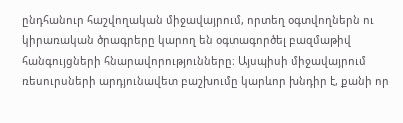ընդհանուր հաշվողական միջավայրում, որտեղ օգտվողներն ու կիրառական ծրագրերը կարող են օգտագործել բազմաթիվ հանգույցների հնարավորությունները։ Այսպիսի միջավայրում ռեսուրսների արդյունավետ բաշխումը կարևոր խնդիր է, քանի որ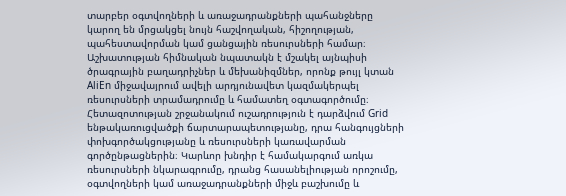տարբեր օգտվողների և առաջադրանքների պահանջները կարող են մրցակցել նույն հաշվողական, հիշողության, պահեստավորման կամ ցանցային ռեսուրսների համար։ Աշխատության հիմնական նպատակն է մշակել այնպիսի ծրագրային բաղադրիչներ և մեխանիզմներ, որոնք թույլ կտան AliEn միջավայրում ավելի արդյունավետ կազմակերպել ռեսուրսների տրամադրումը և համատեղ օգտագործումը։ Հետազոտության շրջանակում ուշադրություն է դարձվում Grid ենթակառուցվածքի ճարտարապետությանը, դրա հանգույցների փոխգործակցությանը և ռեսուրսների կառավարման գործընթացներին։ Կարևոր խնդիր է համակարգում առկա ռեսուրսների նկարագրումը, դրանց հասանելիության որոշումը, օգտվողների կամ առաջադրանքների միջև բաշխումը և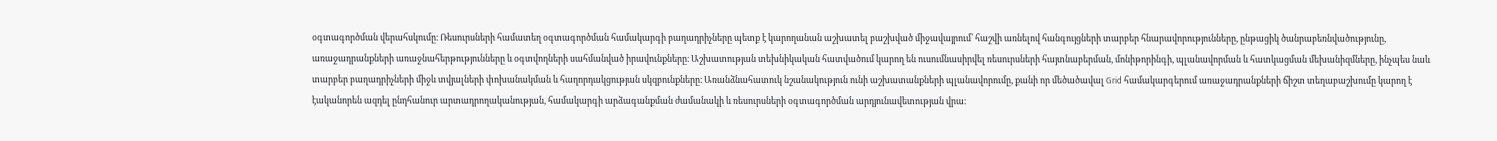օգտագործման վերահսկումը։ Ռեսուրսների համատեղ օգտագործման համակարգի բաղադրիչները պետք է կարողանան աշխատել բաշխված միջավայրում՝ հաշվի առնելով հանգույցների տարբեր հնարավորությունները, ընթացիկ ծանրաբեռնվածությունը, առաջադրանքների առաջնահերթությունները և օգտվողների սահմանված իրավունքները։ Աշխատության տեխնիկական հատվածում կարող են ուսումնասիրվել ռեսուրսների հայտնաբերման, մոնիթորինգի, պլանավորման և հատկացման մեխանիզմները, ինչպես նաև տարբեր բաղադրիչների միջև տվյալների փոխանակման և հաղորդակցության սկզբունքները։ Առանձնահատուկ նշանակություն ունի աշխատանքների պլանավորումը, քանի որ մեծածավալ Grid համակարգերում առաջադրանքների ճիշտ տեղաբաշխումը կարող է էականորեն ազդել ընդհանուր արտադրողականության, համակարգի արձագանքման ժամանակի և ռեսուրսների օգտագործման արդյունավետության վրա։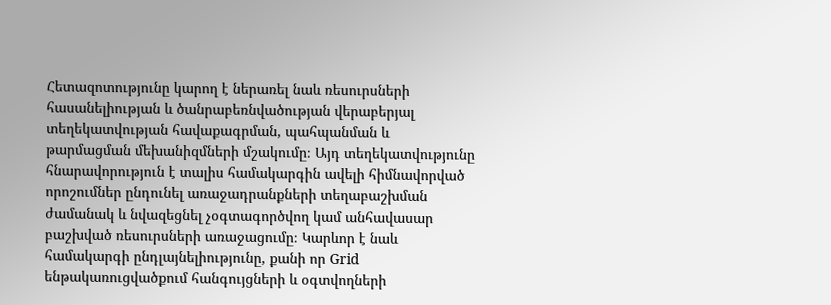Հետազոտությունը կարող է ներառել նաև ռեսուրսների հասանելիության և ծանրաբեռնվածության վերաբերյալ տեղեկատվության հավաքագրման, պահպանման և թարմացման մեխանիզմների մշակումը։ Այդ տեղեկատվությունը հնարավորություն է տալիս համակարգին ավելի հիմնավորված որոշումներ ընդունել առաջադրանքների տեղաբաշխման ժամանակ և նվազեցնել չօգտագործվող կամ անհավասար բաշխված ռեսուրսների առաջացումը։ Կարևոր է նաև համակարգի ընդլայնելիությունը, քանի որ Grid ենթակառուցվածքում հանգույցների և օգտվողների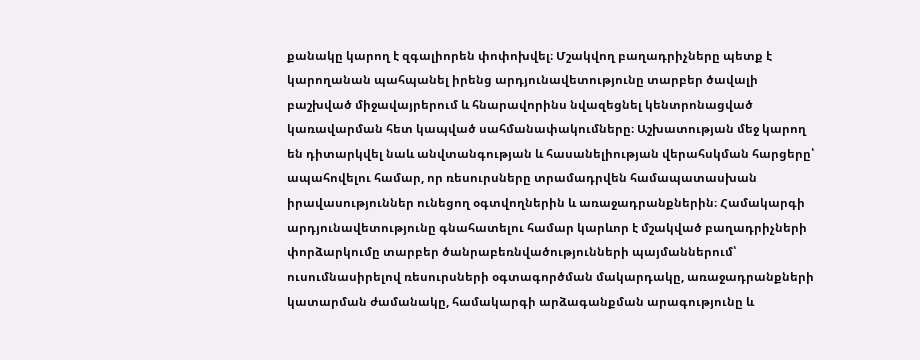քանակը կարող է զգալիորեն փոփոխվել։ Մշակվող բաղադրիչները պետք է կարողանան պահպանել իրենց արդյունավետությունը տարբեր ծավալի բաշխված միջավայրերում և հնարավորինս նվազեցնել կենտրոնացված կառավարման հետ կապված սահմանափակումները։ Աշխատության մեջ կարող են դիտարկվել նաև անվտանգության և հասանելիության վերահսկման հարցերը՝ ապահովելու համար, որ ռեսուրսները տրամադրվեն համապատասխան իրավասություններ ունեցող օգտվողներին և առաջադրանքներին։ Համակարգի արդյունավետությունը գնահատելու համար կարևոր է մշակված բաղադրիչների փորձարկումը տարբեր ծանրաբեռնվածությունների պայմաններում՝ ուսումնասիրելով ռեսուրսների օգտագործման մակարդակը, առաջադրանքների կատարման ժամանակը, համակարգի արձագանքման արագությունը և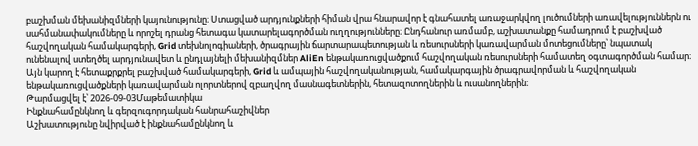բաշխման մեխանիզմների կայունությունը։ Ստացված արդյունքների հիման վրա հնարավոր է գնահատել առաջարկվող լուծումների առավելություններն ու սահմանափակումները և որոշել դրանց հետագա կատարելագործման ուղղությունները։ Ընդհանուր առմամբ, աշխատանքը համադրում է բաշխված հաշվողական համակարգերի, Grid տեխնոլոգիաների, ծրագրային ճարտարապետության և ռեսուրսների կառավարման մոտեցումները՝ նպատակ ունենալով ստեղծել արդյունավետ և ընդլայնելի մեխանիզմներ AliEn ենթակառուցվածքում հաշվողական ռեսուրսների համատեղ օգտագործման համար։ Այն կարող է հետաքրքրել բաշխված համակարգերի, Grid և ամպային հաշվողականության, համակարգային ծրագրավորման և հաշվողական ենթակառուցվածքների կառավարման ոլորտներով զբաղվող մասնագետներին, հետազոտողներին և ուսանողներին։
Թարմացվել է՝ 2026-09-03Մաթեմատիկա
Ինքնահամընկնող և գերզուգորդական հանրահաշիվներ
Աշխատությունը նվիրված է ինքնահամընկնող և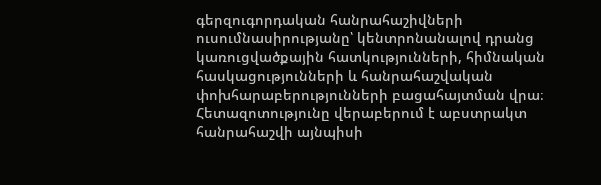գերզուգորդական հանրահաշիվների ուսումնասիրությանը՝ կենտրոնանալով դրանց կառուցվածքային հատկությունների, հիմնական հասկացությունների և հանրահաշվական փոխհարաբերությունների բացահայտման վրա։ Հետազոտությունը վերաբերում է աբստրակտ հանրահաշվի այնպիսի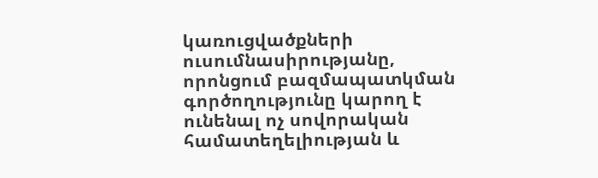կառուցվածքների ուսումնասիրությանը, որոնցում բազմապատկման գործողությունը կարող է ունենալ ոչ սովորական համատեղելիության և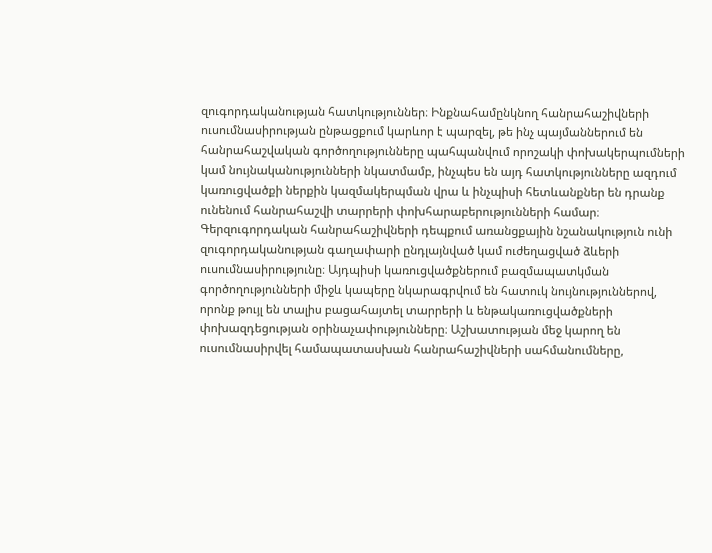զուգորդականության հատկություններ։ Ինքնահամընկնող հանրահաշիվների ուսումնասիրության ընթացքում կարևոր է պարզել, թե ինչ պայմաններում են հանրահաշվական գործողությունները պահպանվում որոշակի փոխակերպումների կամ նույնականությունների նկատմամբ, ինչպես են այդ հատկությունները ազդում կառուցվածքի ներքին կազմակերպման վրա և ինչպիսի հետևանքներ են դրանք ունենում հանրահաշվի տարրերի փոխհարաբերությունների համար։ Գերզուգորդական հանրահաշիվների դեպքում առանցքային նշանակություն ունի զուգորդականության գաղափարի ընդլայնված կամ ուժեղացված ձևերի ուսումնասիրությունը։ Այդպիսի կառուցվածքներում բազմապատկման գործողությունների միջև կապերը նկարագրվում են հատուկ նույնություններով, որոնք թույլ են տալիս բացահայտել տարրերի և ենթակառուցվածքների փոխազդեցության օրինաչափությունները։ Աշխատության մեջ կարող են ուսումնասիրվել համապատասխան հանրահաշիվների սահմանումները,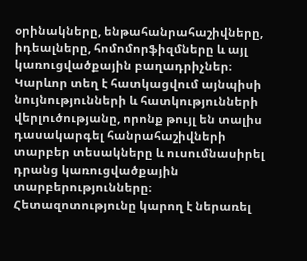օրինակները, ենթահանրահաշիվները, իդեալները, հոմոմորֆիզմները և այլ կառուցվածքային բաղադրիչներ։ Կարևոր տեղ է հատկացվում այնպիսի նույնությունների և հատկությունների վերլուծությանը, որոնք թույլ են տալիս դասակարգել հանրահաշիվների տարբեր տեսակները և ուսումնասիրել դրանց կառուցվածքային տարբերությունները։ Հետազոտությունը կարող է ներառել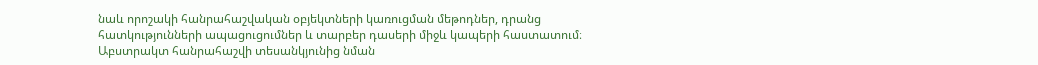նաև որոշակի հանրահաշվական օբյեկտների կառուցման մեթոդներ, դրանց հատկությունների ապացուցումներ և տարբեր դասերի միջև կապերի հաստատում։ Աբստրակտ հանրահաշվի տեսանկյունից նման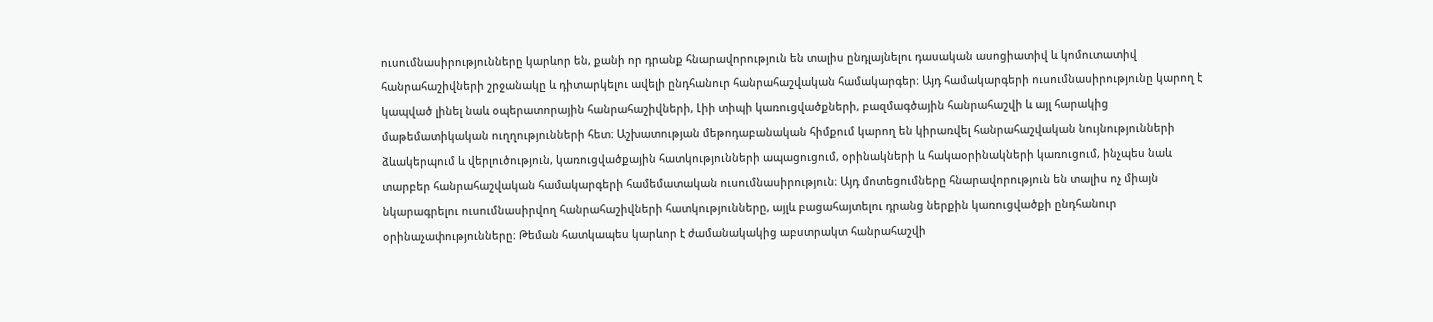ուսումնասիրությունները կարևոր են, քանի որ դրանք հնարավորություն են տալիս ընդլայնելու դասական ասոցիատիվ և կոմուտատիվ հանրահաշիվների շրջանակը և դիտարկելու ավելի ընդհանուր հանրահաշվական համակարգեր։ Այդ համակարգերի ուսումնասիրությունը կարող է կապված լինել նաև օպերատորային հանրահաշիվների, Լիի տիպի կառուցվածքների, բազմագծային հանրահաշվի և այլ հարակից մաթեմատիկական ուղղությունների հետ։ Աշխատության մեթոդաբանական հիմքում կարող են կիրառվել հանրահաշվական նույնությունների ձևակերպում և վերլուծություն, կառուցվածքային հատկությունների ապացուցում, օրինակների և հակաօրինակների կառուցում, ինչպես նաև տարբեր հանրահաշվական համակարգերի համեմատական ուսումնասիրություն։ Այդ մոտեցումները հնարավորություն են տալիս ոչ միայն նկարագրելու ուսումնասիրվող հանրահաշիվների հատկությունները, այլև բացահայտելու դրանց ներքին կառուցվածքի ընդհանուր օրինաչափությունները։ Թեման հատկապես կարևոր է ժամանակակից աբստրակտ հանրահաշվի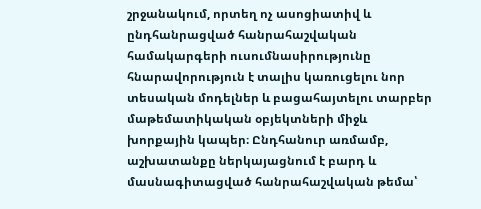շրջանակում, որտեղ ոչ ասոցիատիվ և ընդհանրացված հանրահաշվական համակարգերի ուսումնասիրությունը հնարավորություն է տալիս կառուցելու նոր տեսական մոդելներ և բացահայտելու տարբեր մաթեմատիկական օբյեկտների միջև խորքային կապեր։ Ընդհանուր առմամբ, աշխատանքը ներկայացնում է բարդ և մասնագիտացված հանրահաշվական թեմա՝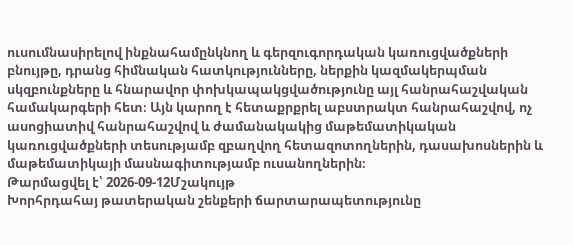ուսումնասիրելով ինքնահամընկնող և գերզուգորդական կառուցվածքների բնույթը, դրանց հիմնական հատկությունները, ներքին կազմակերպման սկզբունքները և հնարավոր փոխկապակցվածությունը այլ հանրահաշվական համակարգերի հետ։ Այն կարող է հետաքրքրել աբստրակտ հանրահաշվով, ոչ ասոցիատիվ հանրահաշվով և ժամանակակից մաթեմատիկական կառուցվածքների տեսությամբ զբաղվող հետազոտողներին, դասախոսներին և մաթեմատիկայի մասնագիտությամբ ուսանողներին։
Թարմացվել է՝ 2026-09-12Մշակույթ
Խորհրդահայ թատերական շենքերի ճարտարապետությունը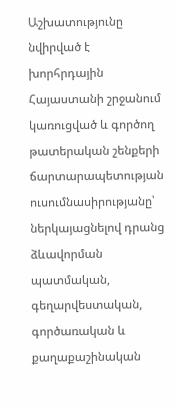Աշխատությունը նվիրված է խորհրդային Հայաստանի շրջանում կառուցված և գործող թատերական շենքերի ճարտարապետության ուսումնասիրությանը՝ ներկայացնելով դրանց ձևավորման պատմական, գեղարվեստական, գործառական և քաղաքաշինական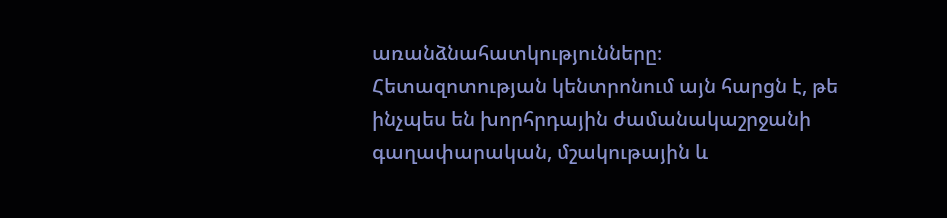առանձնահատկությունները։ Հետազոտության կենտրոնում այն հարցն է, թե ինչպես են խորհրդային ժամանակաշրջանի գաղափարական, մշակութային և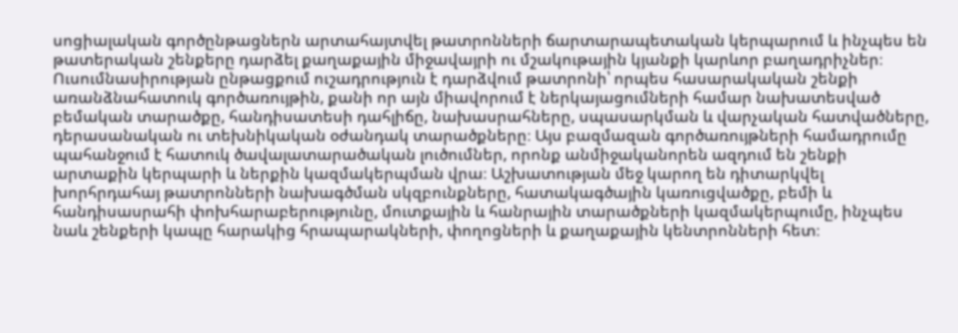սոցիալական գործընթացներն արտահայտվել թատրոնների ճարտարապետական կերպարում և ինչպես են թատերական շենքերը դարձել քաղաքային միջավայրի ու մշակութային կյանքի կարևոր բաղադրիչներ։ Ուսումնասիրության ընթացքում ուշադրություն է դարձվում թատրոնի՝ որպես հասարակական շենքի առանձնահատուկ գործառույթին, քանի որ այն միավորում է ներկայացումների համար նախատեսված բեմական տարածքը, հանդիսատեսի դահլիճը, նախասրահները, սպասարկման և վարչական հատվածները, դերասանական ու տեխնիկական օժանդակ տարածքները։ Այս բազմազան գործառույթների համադրումը պահանջում է հատուկ ծավալատարածական լուծումներ, որոնք անմիջականորեն ազդում են շենքի արտաքին կերպարի և ներքին կազմակերպման վրա։ Աշխատության մեջ կարող են դիտարկվել խորհրդահայ թատրոնների նախագծման սկզբունքները, հատակագծային կառուցվածքը, բեմի և հանդիսասրահի փոխհարաբերությունը, մուտքային և հանրային տարածքների կազմակերպումը, ինչպես նաև շենքերի կապը հարակից հրապարակների, փողոցների և քաղաքային կենտրոնների հետ։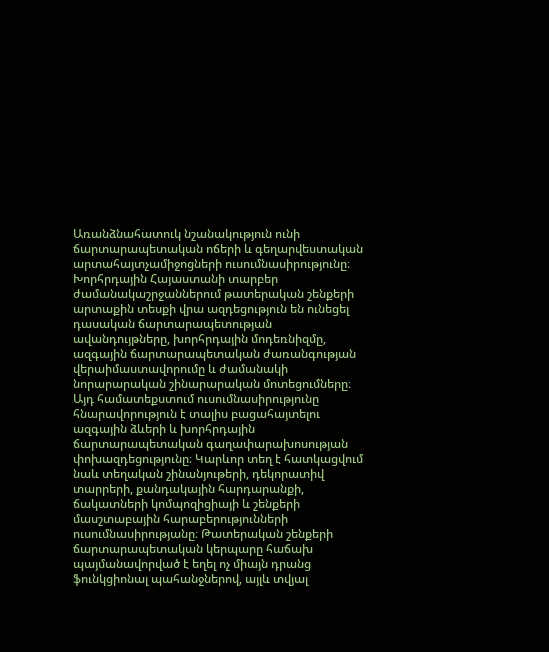Առանձնահատուկ նշանակություն ունի ճարտարապետական ոճերի և գեղարվեստական արտահայտչամիջոցների ուսումնասիրությունը։ Խորհրդային Հայաստանի տարբեր ժամանակաշրջաններում թատերական շենքերի արտաքին տեսքի վրա ազդեցություն են ունեցել դասական ճարտարապետության ավանդույթները, խորհրդային մոդեռնիզմը, ազգային ճարտարապետական ժառանգության վերաիմաստավորումը և ժամանակի նորարարական շինարարական մոտեցումները։ Այդ համատեքստում ուսումնասիրությունը հնարավորություն է տալիս բացահայտելու ազգային ձևերի և խորհրդային ճարտարապետական գաղափարախոսության փոխազդեցությունը։ Կարևոր տեղ է հատկացվում նաև տեղական շինանյութերի, դեկորատիվ տարրերի, քանդակային հարդարանքի, ճակատների կոմպոզիցիայի և շենքերի մասշտաբային հարաբերությունների ուսումնասիրությանը։ Թատերական շենքերի ճարտարապետական կերպարը հաճախ պայմանավորված է եղել ոչ միայն դրանց ֆունկցիոնալ պահանջներով, այլև տվյալ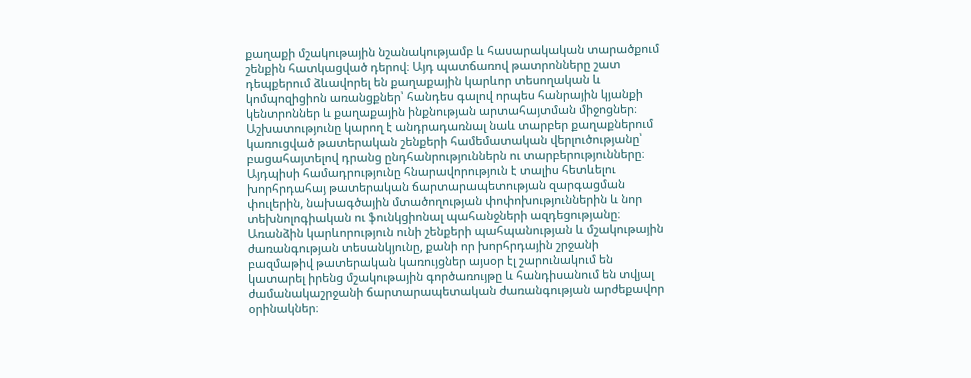քաղաքի մշակութային նշանակությամբ և հասարակական տարածքում շենքին հատկացված դերով։ Այդ պատճառով թատրոնները շատ դեպքերում ձևավորել են քաղաքային կարևոր տեսողական և կոմպոզիցիոն առանցքներ՝ հանդես գալով որպես հանրային կյանքի կենտրոններ և քաղաքային ինքնության արտահայտման միջոցներ։ Աշխատությունը կարող է անդրադառնալ նաև տարբեր քաղաքներում կառուցված թատերական շենքերի համեմատական վերլուծությանը՝ բացահայտելով դրանց ընդհանրություններն ու տարբերությունները։ Այդպիսի համադրությունը հնարավորություն է տալիս հետևելու խորհրդահայ թատերական ճարտարապետության զարգացման փուլերին, նախագծային մտածողության փոփոխություններին և նոր տեխնոլոգիական ու ֆունկցիոնալ պահանջների ազդեցությանը։ Առանձին կարևորություն ունի շենքերի պահպանության և մշակութային ժառանգության տեսանկյունը, քանի որ խորհրդային շրջանի բազմաթիվ թատերական կառույցներ այսօր էլ շարունակում են կատարել իրենց մշակութային գործառույթը և հանդիսանում են տվյալ ժամանակաշրջանի ճարտարապետական ժառանգության արժեքավոր օրինակներ։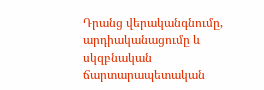Դրանց վերականգնումը, արդիականացումը և սկզբնական ճարտարապետական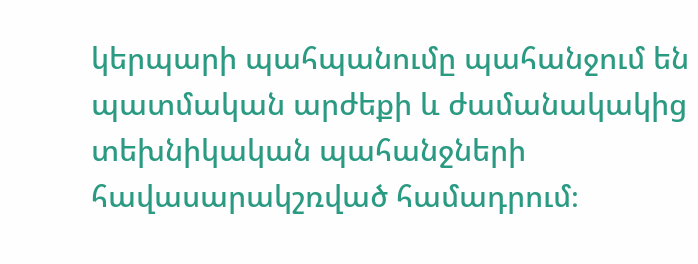կերպարի պահպանումը պահանջում են պատմական արժեքի և ժամանակակից տեխնիկական պահանջների հավասարակշռված համադրում։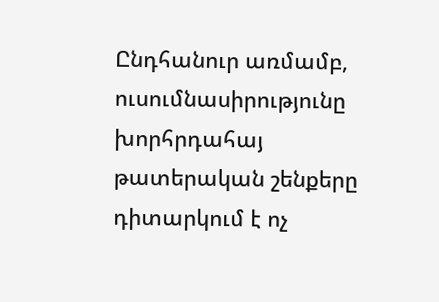Ընդհանուր առմամբ, ուսումնասիրությունը խորհրդահայ թատերական շենքերը դիտարկում է ոչ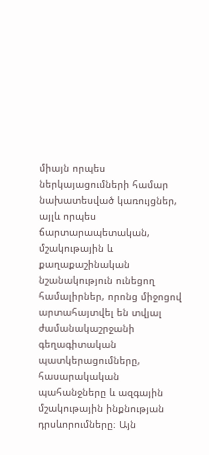միայն որպես ներկայացումների համար նախատեսված կառույցներ, այլև որպես ճարտարապետական, մշակութային և քաղաքաշինական նշանակություն ունեցող համալիրներ, որոնց միջոցով արտահայտվել են տվյալ ժամանակաշրջանի գեղագիտական պատկերացումները, հասարակական պահանջները և ազգային մշակութային ինքնության դրսևորումները։ Այն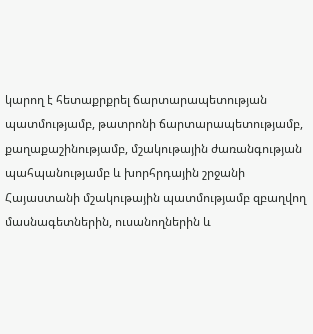կարող է հետաքրքրել ճարտարապետության պատմությամբ, թատրոնի ճարտարապետությամբ, քաղաքաշինությամբ, մշակութային ժառանգության պահպանությամբ և խորհրդային շրջանի Հայաստանի մշակութային պատմությամբ զբաղվող մասնագետներին, ուսանողներին և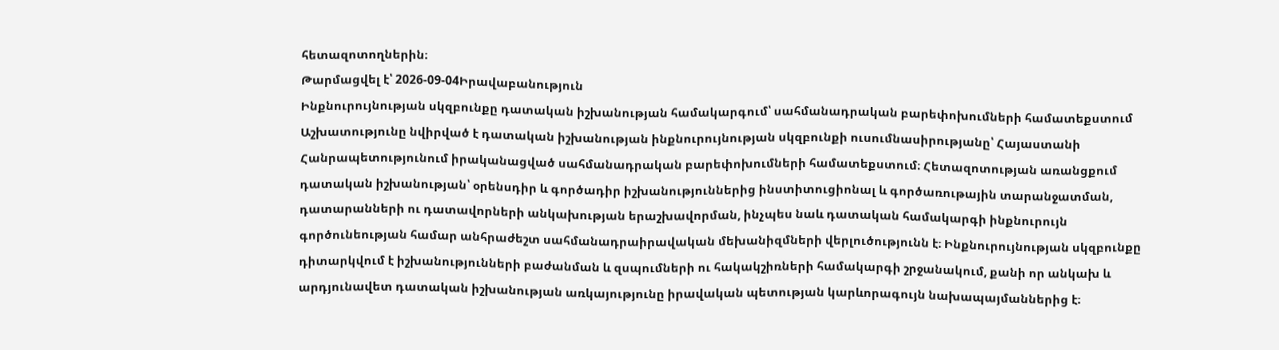հետազոտողներին։
Թարմացվել է՝ 2026-09-04Իրավաբանություն
Ինքնուրույնության սկզբունքը դատական իշխանության համակարգում՝ սահմանադրական բարեփոխումների համատեքստում
Աշխատությունը նվիրված է դատական իշխանության ինքնուրույնության սկզբունքի ուսումնասիրությանը՝ Հայաստանի Հանրապետությունում իրականացված սահմանադրական բարեփոխումների համատեքստում։ Հետազոտության առանցքում դատական իշխանության՝ օրենսդիր և գործադիր իշխանություններից ինստիտուցիոնալ և գործառութային տարանջատման, դատարանների ու դատավորների անկախության երաշխավորման, ինչպես նաև դատական համակարգի ինքնուրույն գործունեության համար անհրաժեշտ սահմանադրաիրավական մեխանիզմների վերլուծությունն է։ Ինքնուրույնության սկզբունքը դիտարկվում է իշխանությունների բաժանման և զսպումների ու հակակշիռների համակարգի շրջանակում, քանի որ անկախ և արդյունավետ դատական իշխանության առկայությունը իրավական պետության կարևորագույն նախապայմաններից է։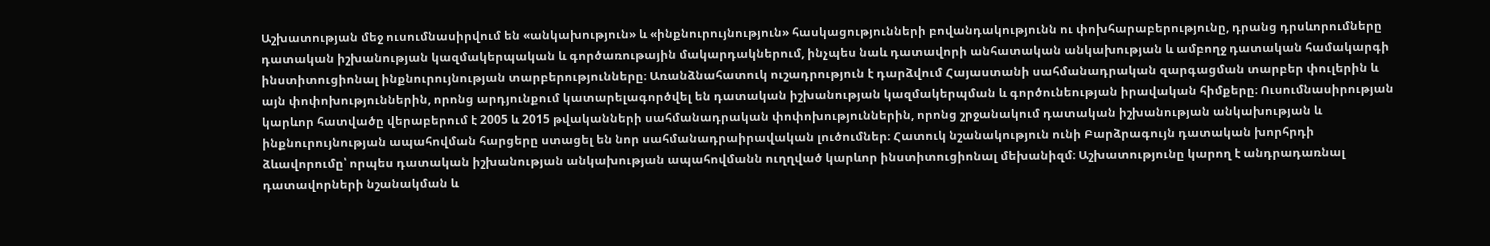Աշխատության մեջ ուսումնասիրվում են «անկախություն» և «ինքնուրույնություն» հասկացությունների բովանդակությունն ու փոխհարաբերությունը, դրանց դրսևորումները դատական իշխանության կազմակերպական և գործառութային մակարդակներում, ինչպես նաև դատավորի անհատական անկախության և ամբողջ դատական համակարգի ինստիտուցիոնալ ինքնուրույնության տարբերությունները։ Առանձնահատուկ ուշադրություն է դարձվում Հայաստանի սահմանադրական զարգացման տարբեր փուլերին և այն փոփոխություններին, որոնց արդյունքում կատարելագործվել են դատական իշխանության կազմակերպման և գործունեության իրավական հիմքերը։ Ուսումնասիրության կարևոր հատվածը վերաբերում է 2005 և 2015 թվականների սահմանադրական փոփոխություններին, որոնց շրջանակում դատական իշխանության անկախության և ինքնուրույնության ապահովման հարցերը ստացել են նոր սահմանադրաիրավական լուծումներ։ Հատուկ նշանակություն ունի Բարձրագույն դատական խորհրդի ձևավորումը՝ որպես դատական իշխանության անկախության ապահովմանն ուղղված կարևոր ինստիտուցիոնալ մեխանիզմ։ Աշխատությունը կարող է անդրադառնալ դատավորների նշանակման և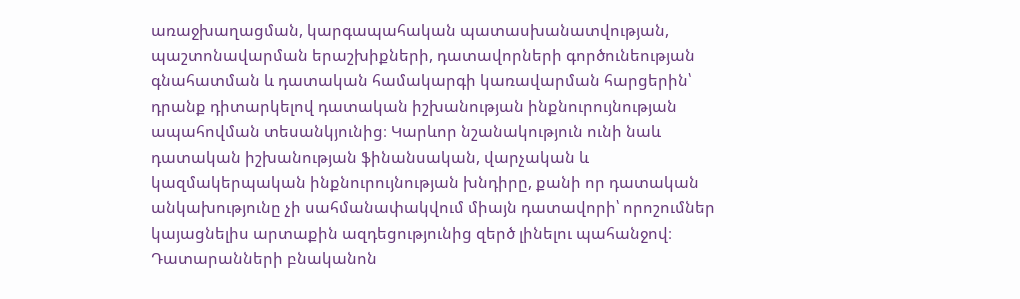առաջխաղացման, կարգապահական պատասխանատվության, պաշտոնավարման երաշխիքների, դատավորների գործունեության գնահատման և դատական համակարգի կառավարման հարցերին՝ դրանք դիտարկելով դատական իշխանության ինքնուրույնության ապահովման տեսանկյունից։ Կարևոր նշանակություն ունի նաև դատական իշխանության ֆինանսական, վարչական և կազմակերպական ինքնուրույնության խնդիրը, քանի որ դատական անկախությունը չի սահմանափակվում միայն դատավորի՝ որոշումներ կայացնելիս արտաքին ազդեցությունից զերծ լինելու պահանջով։ Դատարանների բնականոն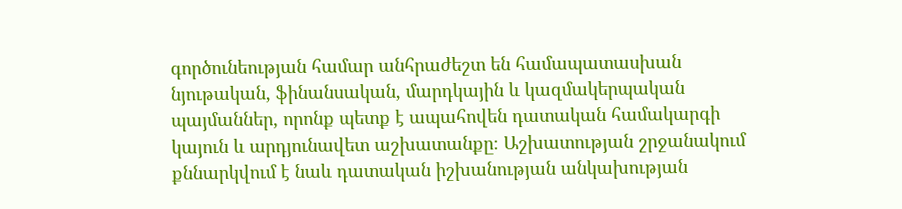գործունեության համար անհրաժեշտ են համապատասխան նյութական, ֆինանսական, մարդկային և կազմակերպական պայմաններ, որոնք պետք է ապահովեն դատական համակարգի կայուն և արդյունավետ աշխատանքը։ Աշխատության շրջանակում քննարկվում է նաև դատական իշխանության անկախության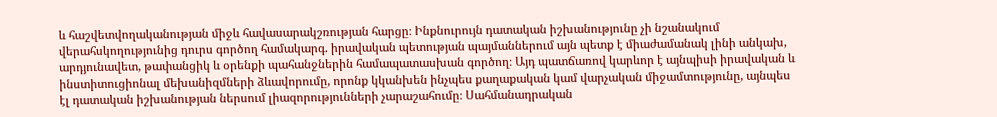և հաշվետվողականության միջև հավասարակշռության հարցը։ Ինքնուրույն դատական իշխանությունը չի նշանակում վերահսկողությունից դուրս գործող համակարգ. իրավական պետության պայմաններում այն պետք է միաժամանակ լինի անկախ, արդյունավետ, թափանցիկ և օրենքի պահանջներին համապատասխան գործող։ Այդ պատճառով կարևոր է այնպիսի իրավական և ինստիտուցիոնալ մեխանիզմների ձևավորումը, որոնք կկանխեն ինչպես քաղաքական կամ վարչական միջամտությունը, այնպես էլ դատական իշխանության ներսում լիազորությունների չարաշահումը։ Սահմանադրական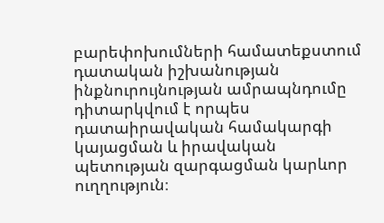բարեփոխումների համատեքստում դատական իշխանության ինքնուրույնության ամրապնդումը դիտարկվում է որպես դատաիրավական համակարգի կայացման և իրավական պետության զարգացման կարևոր ուղղություն։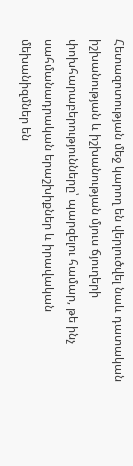Հետազոտության մեջ կարող են վերլուծվել նաև դատական իշխանության և իշխանության մյուս ճյուղերի փոխհարաբերությունները՝ պարզելու համար, թե ինչ սահմանադրական երաշխիքներ և իրավական մեխանիզմներ են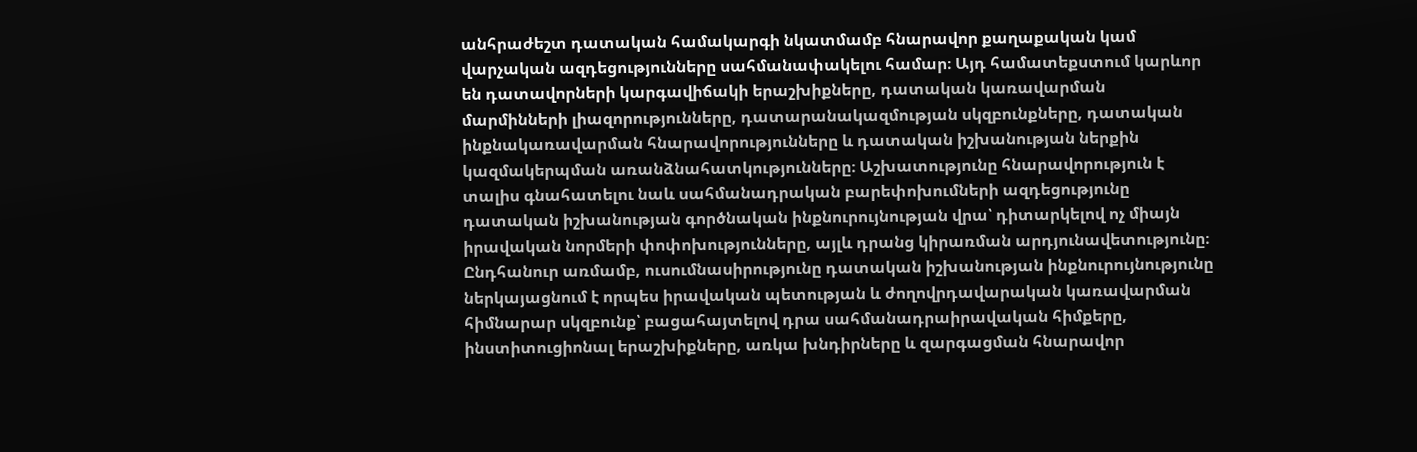անհրաժեշտ դատական համակարգի նկատմամբ հնարավոր քաղաքական կամ վարչական ազդեցությունները սահմանափակելու համար։ Այդ համատեքստում կարևոր են դատավորների կարգավիճակի երաշխիքները, դատական կառավարման մարմինների լիազորությունները, դատարանակազմության սկզբունքները, դատական ինքնակառավարման հնարավորությունները և դատական իշխանության ներքին կազմակերպման առանձնահատկությունները։ Աշխատությունը հնարավորություն է տալիս գնահատելու նաև սահմանադրական բարեփոխումների ազդեցությունը դատական իշխանության գործնական ինքնուրույնության վրա՝ դիտարկելով ոչ միայն իրավական նորմերի փոփոխությունները, այլև դրանց կիրառման արդյունավետությունը։ Ընդհանուր առմամբ, ուսումնասիրությունը դատական իշխանության ինքնուրույնությունը ներկայացնում է որպես իրավական պետության և ժողովրդավարական կառավարման հիմնարար սկզբունք՝ բացահայտելով դրա սահմանադրաիրավական հիմքերը, ինստիտուցիոնալ երաշխիքները, առկա խնդիրները և զարգացման հնարավոր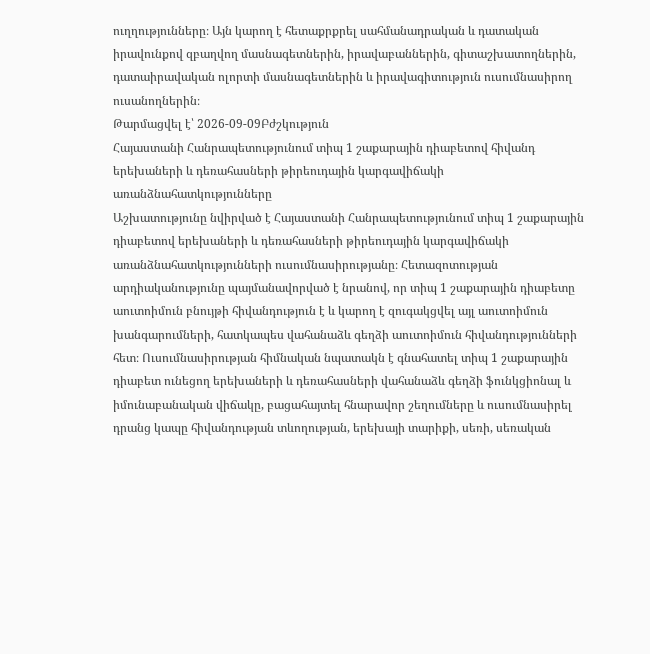ուղղությունները։ Այն կարող է հետաքրքրել սահմանադրական և դատական իրավունքով զբաղվող մասնագետներին, իրավաբաններին, գիտաշխատողներին, դատաիրավական ոլորտի մասնագետներին և իրավագիտություն ուսումնասիրող ուսանողներին։
Թարմացվել է՝ 2026-09-09Բժշկություն
Հայաստանի Հանրապետությունում տիպ 1 շաքարային դիաբետով հիվանդ երեխաների և դեռահասների թիրեուդային կարգավիճակի առանձնահատկությունները
Աշխատությունը նվիրված է Հայաստանի Հանրապետությունում տիպ 1 շաքարային դիաբետով երեխաների և դեռահասների թիրեուդային կարգավիճակի առանձնահատկությունների ուսումնասիրությանը։ Հետազոտության արդիականությունը պայմանավորված է նրանով, որ տիպ 1 շաքարային դիաբետը աուտոիմուն բնույթի հիվանդություն է և կարող է զուգակցվել այլ աուտոիմուն խանգարումների, հատկապես վահանաձև գեղձի աուտոիմուն հիվանդությունների հետ։ Ուսումնասիրության հիմնական նպատակն է գնահատել տիպ 1 շաքարային դիաբետ ունեցող երեխաների և դեռահասների վահանաձև գեղձի ֆունկցիոնալ և իմունաբանական վիճակը, բացահայտել հնարավոր շեղումները և ուսումնասիրել դրանց կապը հիվանդության տևողության, երեխայի տարիքի, սեռի, սեռական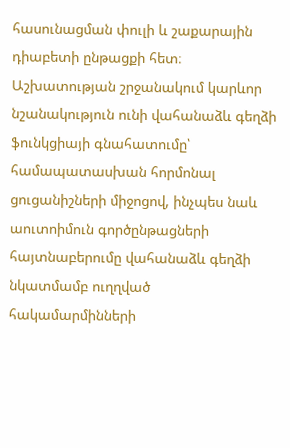հասունացման փուլի և շաքարային դիաբետի ընթացքի հետ։ Աշխատության շրջանակում կարևոր նշանակություն ունի վահանաձև գեղձի ֆունկցիայի գնահատումը՝ համապատասխան հորմոնալ ցուցանիշների միջոցով, ինչպես նաև աուտոիմուն գործընթացների հայտնաբերումը վահանաձև գեղձի նկատմամբ ուղղված հակամարմինների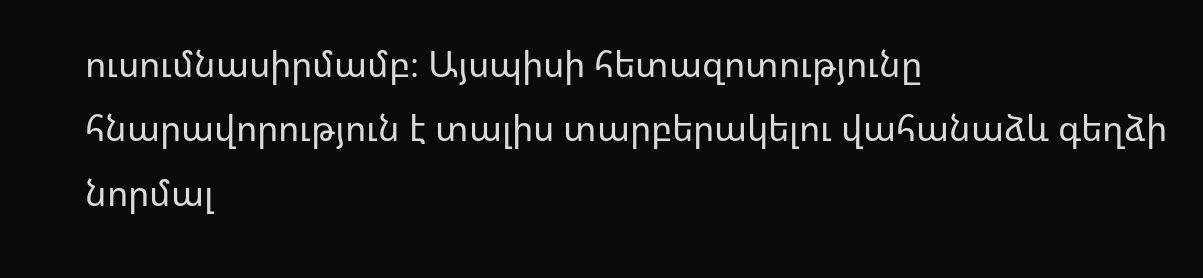ուսումնասիրմամբ։ Այսպիսի հետազոտությունը հնարավորություն է տալիս տարբերակելու վահանաձև գեղձի նորմալ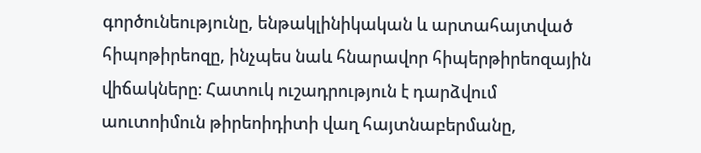գործունեությունը, ենթակլինիկական և արտահայտված հիպոթիրեոզը, ինչպես նաև հնարավոր հիպերթիրեոզային վիճակները։ Հատուկ ուշադրություն է դարձվում աուտոիմուն թիրեոիդիտի վաղ հայտնաբերմանը,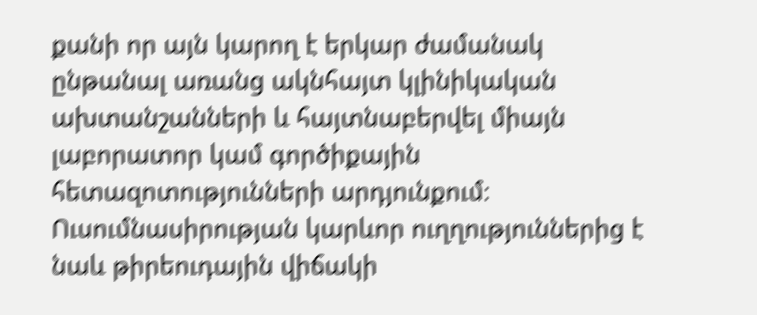քանի որ այն կարող է երկար ժամանակ ընթանալ առանց ակնհայտ կլինիկական ախտանշանների և հայտնաբերվել միայն լաբորատոր կամ գործիքային հետազոտությունների արդյունքում։ Ուսումնասիրության կարևոր ուղղություններից է նաև թիրեուդային վիճակի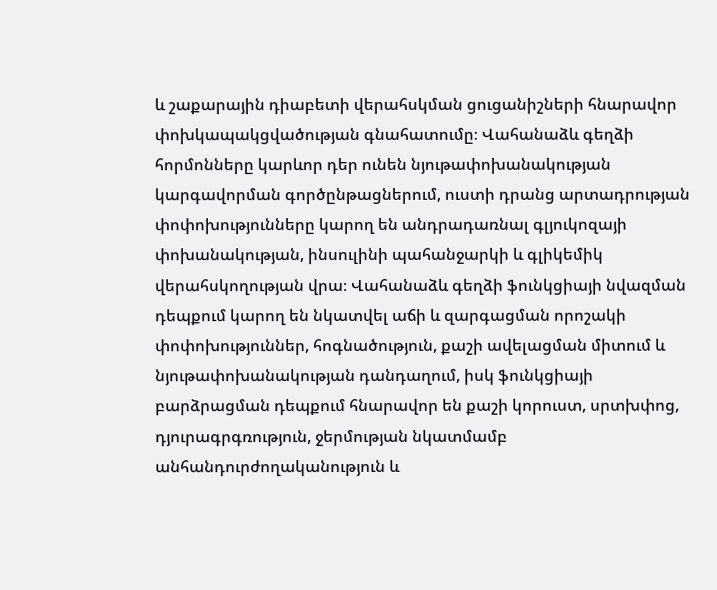և շաքարային դիաբետի վերահսկման ցուցանիշների հնարավոր փոխկապակցվածության գնահատումը։ Վահանաձև գեղձի հորմոնները կարևոր դեր ունեն նյութափոխանակության կարգավորման գործընթացներում, ուստի դրանց արտադրության փոփոխությունները կարող են անդրադառնալ գլյուկոզայի փոխանակության, ինսուլինի պահանջարկի և գլիկեմիկ վերահսկողության վրա։ Վահանաձև գեղձի ֆունկցիայի նվազման դեպքում կարող են նկատվել աճի և զարգացման որոշակի փոփոխություններ, հոգնածություն, քաշի ավելացման միտում և նյութափոխանակության դանդաղում, իսկ ֆունկցիայի բարձրացման դեպքում հնարավոր են քաշի կորուստ, սրտխփոց, դյուրագրգռություն, ջերմության նկատմամբ անհանդուրժողականություն և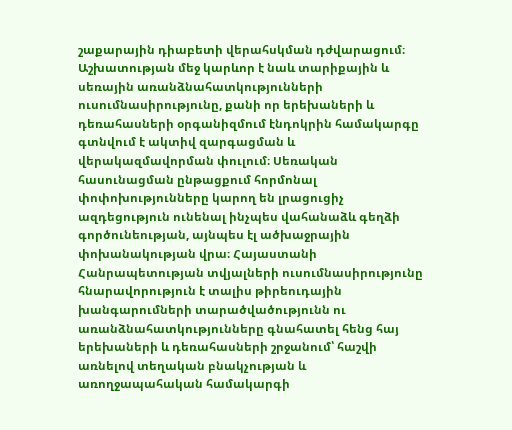շաքարային դիաբետի վերահսկման դժվարացում։ Աշխատության մեջ կարևոր է նաև տարիքային և սեռային առանձնահատկությունների ուսումնասիրությունը, քանի որ երեխաների և դեռահասների օրգանիզմում էնդոկրին համակարգը գտնվում է ակտիվ զարգացման և վերակազմավորման փուլում։ Սեռական հասունացման ընթացքում հորմոնալ փոփոխությունները կարող են լրացուցիչ ազդեցություն ունենալ ինչպես վահանաձև գեղձի գործունեության, այնպես էլ ածխաջրային փոխանակության վրա։ Հայաստանի Հանրապետության տվյալների ուսումնասիրությունը հնարավորություն է տալիս թիրեուդային խանգարումների տարածվածությունն ու առանձնահատկությունները գնահատել հենց հայ երեխաների և դեռահասների շրջանում՝ հաշվի առնելով տեղական բնակչության և առողջապահական համակարգի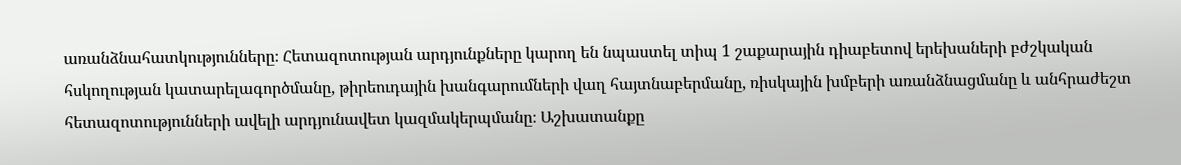առանձնահատկությունները։ Հետազոտության արդյունքները կարող են նպաստել տիպ 1 շաքարային դիաբետով երեխաների բժշկական հսկողության կատարելագործմանը, թիրեուդային խանգարումների վաղ հայտնաբերմանը, ռիսկային խմբերի առանձնացմանը և անհրաժեշտ հետազոտությունների ավելի արդյունավետ կազմակերպմանը։ Աշխատանքը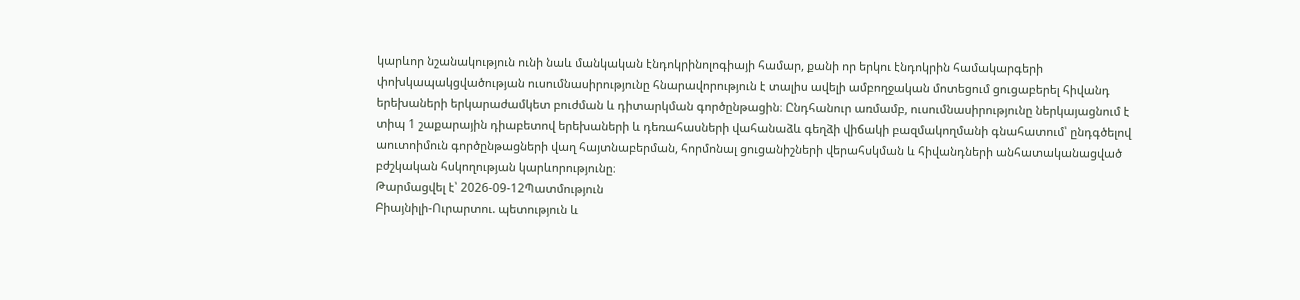կարևոր նշանակություն ունի նաև մանկական էնդոկրինոլոգիայի համար, քանի որ երկու էնդոկրին համակարգերի փոխկապակցվածության ուսումնասիրությունը հնարավորություն է տալիս ավելի ամբողջական մոտեցում ցուցաբերել հիվանդ երեխաների երկարաժամկետ բուժման և դիտարկման գործընթացին։ Ընդհանուր առմամբ, ուսումնասիրությունը ներկայացնում է տիպ 1 շաքարային դիաբետով երեխաների և դեռահասների վահանաձև գեղձի վիճակի բազմակողմանի գնահատում՝ ընդգծելով աուտոիմուն գործընթացների վաղ հայտնաբերման, հորմոնալ ցուցանիշների վերահսկման և հիվանդների անհատականացված բժշկական հսկողության կարևորությունը։
Թարմացվել է՝ 2026-09-12Պատմություն
Բիայնիլի-Ուրարտու. պետություն և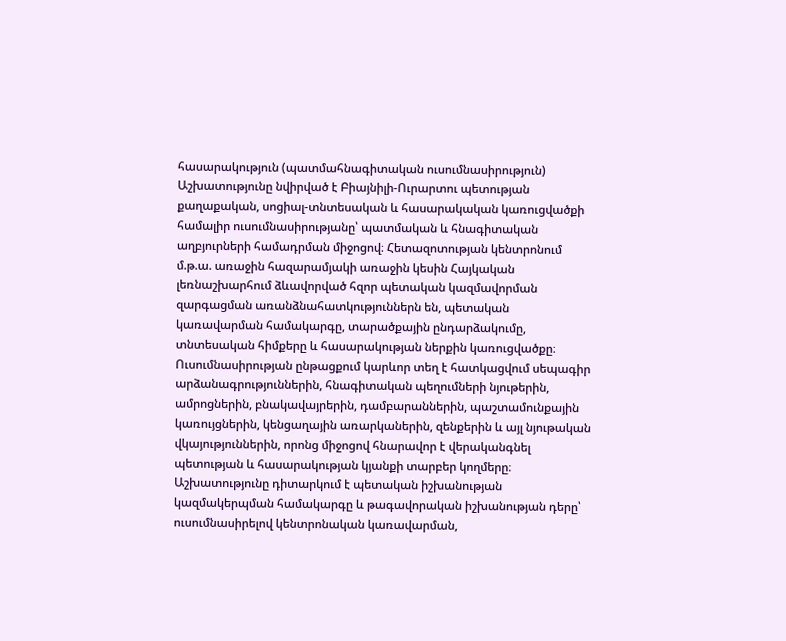հասարակություն (պատմահնագիտական ուսումնասիրություն)
Աշխատությունը նվիրված է Բիայնիլի-Ուրարտու պետության քաղաքական, սոցիալ-տնտեսական և հասարակական կառուցվածքի համալիր ուսումնասիրությանը՝ պատմական և հնագիտական աղբյուրների համադրման միջոցով։ Հետազոտության կենտրոնում մ.թ.ա. առաջին հազարամյակի առաջին կեսին Հայկական լեռնաշխարհում ձևավորված հզոր պետական կազմավորման զարգացման առանձնահատկություններն են, պետական կառավարման համակարգը, տարածքային ընդարձակումը, տնտեսական հիմքերը և հասարակության ներքին կառուցվածքը։ Ուսումնասիրության ընթացքում կարևոր տեղ է հատկացվում սեպագիր արձանագրություններին, հնագիտական պեղումների նյութերին, ամրոցներին, բնակավայրերին, դամբարաններին, պաշտամունքային կառույցներին, կենցաղային առարկաներին, զենքերին և այլ նյութական վկայություններին, որոնց միջոցով հնարավոր է վերականգնել պետության և հասարակության կյանքի տարբեր կողմերը։ Աշխատությունը դիտարկում է պետական իշխանության կազմակերպման համակարգը և թագավորական իշխանության դերը՝ ուսումնասիրելով կենտրոնական կառավարման,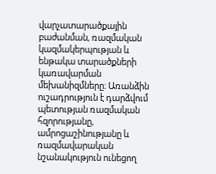վարչատարածքային բաժանման, ռազմական կազմակերպության և ենթակա տարածքների կառավարման մեխանիզմները։ Առանձին ուշադրություն է դարձվում պետության ռազմական հզորությանը, ամրոցաշինությանը և ռազմավարական նշանակություն ունեցող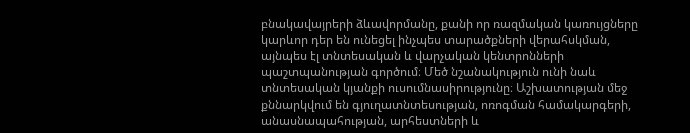բնակավայրերի ձևավորմանը, քանի որ ռազմական կառույցները կարևոր դեր են ունեցել ինչպես տարածքների վերահսկման, այնպես էլ տնտեսական և վարչական կենտրոնների պաշտպանության գործում։ Մեծ նշանակություն ունի նաև տնտեսական կյանքի ուսումնասիրությունը։ Աշխատության մեջ քննարկվում են գյուղատնտեսության, ոռոգման համակարգերի, անասնապահության, արհեստների և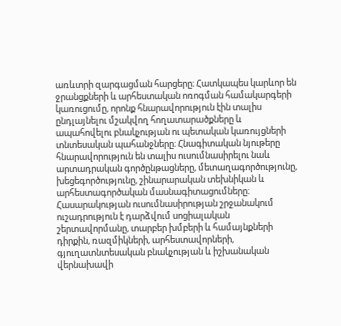առևտրի զարգացման հարցերը։ Հատկապես կարևոր են ջրանցքների և արհեստական ոռոգման համակարգերի կառուցումը, որոնք հնարավորություն էին տալիս ընդլայնելու մշակվող հողատարածքները և ապահովելու բնակչության ու պետական կառույցների տնտեսական պահանջները։ Հնագիտական նյութերը հնարավորություն են տալիս ուսումնասիրելու նաև արտադրական գործընթացները, մետաղագործությունը, խեցեգործությունը, շինարարական տեխնիկան և արհեստագործական մասնագիտացումները։ Հասարակության ուսումնասիրության շրջանակում ուշադրություն է դարձվում սոցիալական շերտավորմանը, տարբեր խմբերի և համայնքների դիրքին, ռազմիկների, արհեստավորների, գյուղատնտեսական բնակչության և իշխանական վերնախավի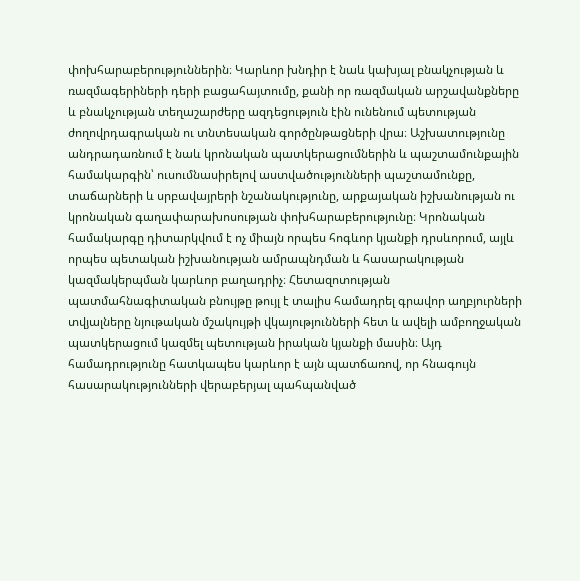փոխհարաբերություններին։ Կարևոր խնդիր է նաև կախյալ բնակչության և ռազմագերիների դերի բացահայտումը, քանի որ ռազմական արշավանքները և բնակչության տեղաշարժերը ազդեցություն էին ունենում պետության ժողովրդագրական ու տնտեսական գործընթացների վրա։ Աշխատությունը անդրադառնում է նաև կրոնական պատկերացումներին և պաշտամունքային համակարգին՝ ուսումնասիրելով աստվածությունների պաշտամունքը, տաճարների և սրբավայրերի նշանակությունը, արքայական իշխանության ու կրոնական գաղափարախոսության փոխհարաբերությունը։ Կրոնական համակարգը դիտարկվում է ոչ միայն որպես հոգևոր կյանքի դրսևորում, այլև որպես պետական իշխանության ամրապնդման և հասարակության կազմակերպման կարևոր բաղադրիչ։ Հետազոտության պատմահնագիտական բնույթը թույլ է տալիս համադրել գրավոր աղբյուրների տվյալները նյութական մշակույթի վկայությունների հետ և ավելի ամբողջական պատկերացում կազմել պետության իրական կյանքի մասին։ Այդ համադրությունը հատկապես կարևոր է այն պատճառով, որ հնագույն հասարակությունների վերաբերյալ պահպանված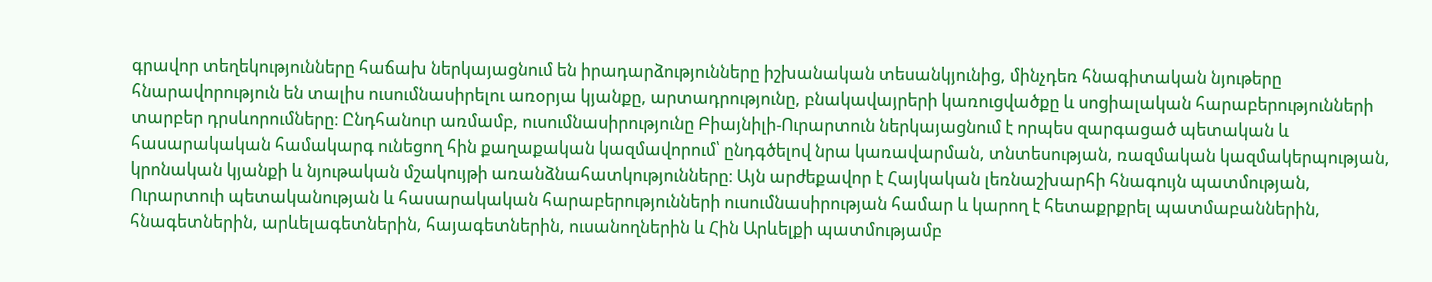գրավոր տեղեկությունները հաճախ ներկայացնում են իրադարձությունները իշխանական տեսանկյունից, մինչդեռ հնագիտական նյութերը հնարավորություն են տալիս ուսումնասիրելու առօրյա կյանքը, արտադրությունը, բնակավայրերի կառուցվածքը և սոցիալական հարաբերությունների տարբեր դրսևորումները։ Ընդհանուր առմամբ, ուսումնասիրությունը Բիայնիլի-Ուրարտուն ներկայացնում է որպես զարգացած պետական և հասարակական համակարգ ունեցող հին քաղաքական կազմավորում՝ ընդգծելով նրա կառավարման, տնտեսության, ռազմական կազմակերպության, կրոնական կյանքի և նյութական մշակույթի առանձնահատկությունները։ Այն արժեքավոր է Հայկական լեռնաշխարհի հնագույն պատմության, Ուրարտուի պետականության և հասարակական հարաբերությունների ուսումնասիրության համար և կարող է հետաքրքրել պատմաբաններին, հնագետներին, արևելագետներին, հայագետներին, ուսանողներին և Հին Արևելքի պատմությամբ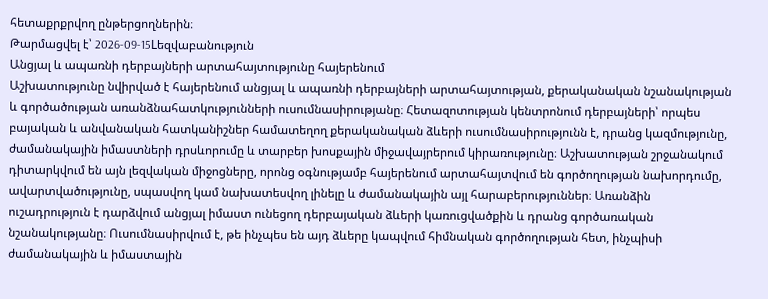հետաքրքրվող ընթերցողներին։
Թարմացվել է՝ 2026-09-15Lեզվաբանություն
Անցյալ և ապառնի դերբայների արտահայտությունը հայերենում
Աշխատությունը նվիրված է հայերենում անցյալ և ապառնի դերբայների արտահայտության, քերականական նշանակության և գործածության առանձնահատկությունների ուսումնասիրությանը։ Հետազոտության կենտրոնում դերբայների՝ որպես բայական և անվանական հատկանիշներ համատեղող քերականական ձևերի ուսումնասիրությունն է, դրանց կազմությունը, ժամանակային իմաստների դրսևորումը և տարբեր խոսքային միջավայրերում կիրառությունը։ Աշխատության շրջանակում դիտարկվում են այն լեզվական միջոցները, որոնց օգնությամբ հայերենում արտահայտվում են գործողության նախորդումը, ավարտվածությունը, սպասվող կամ նախատեսվող լինելը և ժամանակային այլ հարաբերություններ։ Առանձին ուշադրություն է դարձվում անցյալ իմաստ ունեցող դերբայական ձևերի կառուցվածքին և դրանց գործառական նշանակությանը։ Ուսումնասիրվում է, թե ինչպես են այդ ձևերը կապվում հիմնական գործողության հետ, ինչպիսի ժամանակային և իմաստային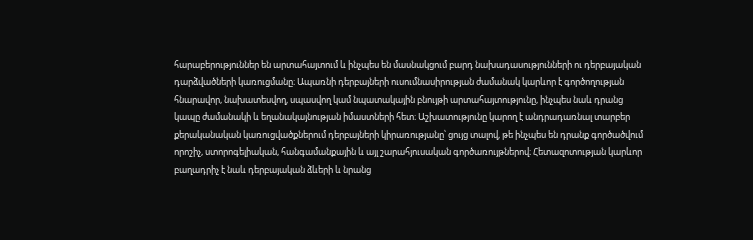հարաբերություններ են արտահայտում և ինչպես են մասնակցում բարդ նախադասությունների ու դերբայական դարձվածների կառուցմանը։ Ապառնի դերբայների ուսումնասիրության ժամանակ կարևոր է գործողության հնարավոր, նախատեսվող, սպասվող կամ նպատակային բնույթի արտահայտությունը, ինչպես նաև դրանց կապը ժամանակի և եղանակայնության իմաստների հետ։ Աշխատությունը կարող է անդրադառնալ տարբեր քերականական կառուցվածքներում դերբայների կիրառությանը՝ ցույց տալով, թե ինչպես են դրանք գործածվում որոշիչ, ստորոգելիական, հանգամանքային և այլ շարահյուսական գործառույթներով։ Հետազոտության կարևոր բաղադրիչ է նաև դերբայական ձևերի և նրանց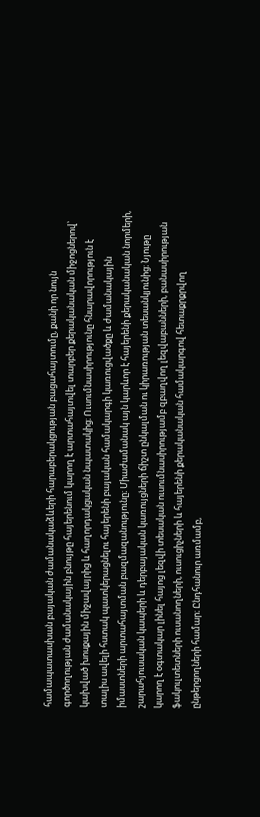համապատասխան բայական ժամանակաձևերի հարաբերակցության բացահայտումը, քանի որ նույն գործողության ժամանակային բնույթը հայերենում կարող է արտահայտվել տարբեր քերականական միջոցներով՝ կախված խոսքային միջավայրից և հաղորդակցական նպատակից։ Ուսումնասիրությունը հնարավորություն է տալիս ավելի հստակ պատկերացնելու հայերենի բայական համակարգի կառուցվածքը և ժամանակային իմաստների արտահայտման բազմազանությունը։ Միաժամանակ այն կարևոր է հայերենի քերականական նորմերի, շարահյուսական կապերի և դերբայական կառույցների ճիշտ ընկալման ու կիրառության տեսանկյունից։ Նյութը կարող է օգտակար լինել հայոց լեզվի տեսական ուսումնասիրությամբ զբաղվող լեզվաբանների, բանասիրության ֆակուլտետների ուսանողների, ուսուցիչների և հայերենի քերականական համակարգով հետաքրքրվող ընթերցողների համար։ Ընդհանուր առմամբ,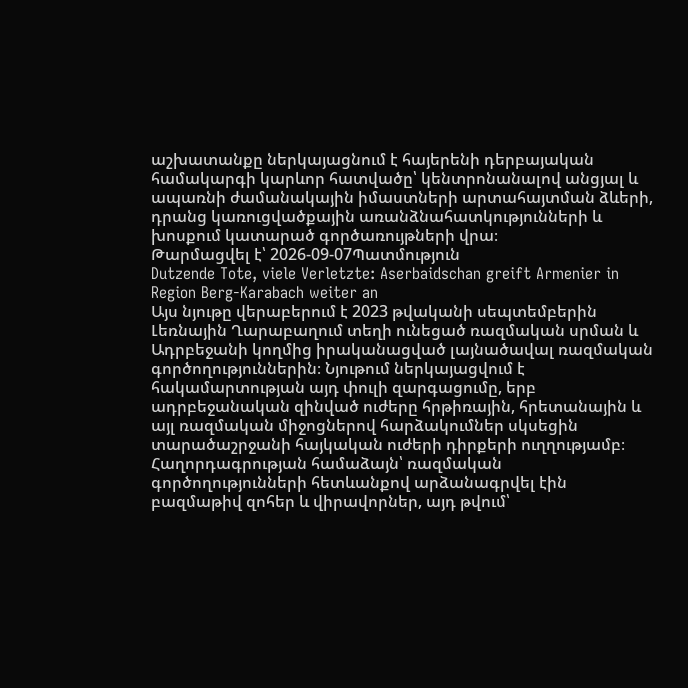աշխատանքը ներկայացնում է հայերենի դերբայական համակարգի կարևոր հատվածը՝ կենտրոնանալով անցյալ և ապառնի ժամանակային իմաստների արտահայտման ձևերի, դրանց կառուցվածքային առանձնահատկությունների և խոսքում կատարած գործառույթների վրա։
Թարմացվել է՝ 2026-09-07Պատմություն
Dutzende Tote, viele Verletzte: Aserbaidschan greift Armenier in Region Berg-Karabach weiter an
Այս նյութը վերաբերում է 2023 թվականի սեպտեմբերին Լեռնային Ղարաբաղում տեղի ունեցած ռազմական սրման և Ադրբեջանի կողմից իրականացված լայնածավալ ռազմական գործողություններին։ Նյութում ներկայացվում է հակամարտության այդ փուլի զարգացումը, երբ ադրբեջանական զինված ուժերը հրթիռային, հրետանային և այլ ռազմական միջոցներով հարձակումներ սկսեցին տարածաշրջանի հայկական ուժերի դիրքերի ուղղությամբ։ Հաղորդագրության համաձայն՝ ռազմական գործողությունների հետևանքով արձանագրվել էին բազմաթիվ զոհեր և վիրավորներ, այդ թվում՝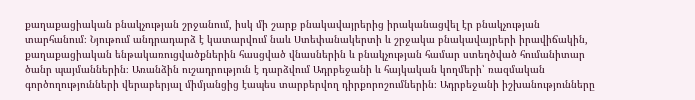քաղաքացիական բնակչության շրջանում, իսկ մի շարք բնակավայրերից իրականացվել էր բնակչության տարհանում։ Նյութում անդրադարձ է կատարվում նաև Ստեփանակերտի և շրջակա բնակավայրերի իրավիճակին, քաղաքացիական ենթակառուցվածքներին հասցված վնասներին և բնակչության համար ստեղծված հումանիտար ծանր պայմաններին։ Առանձին ուշադրություն է դարձվում Ադրբեջանի և հայկական կողմերի՝ ռազմական գործողությունների վերաբերյալ միմյանցից էապես տարբերվող դիրքորոշումներին։ Ադրբեջանի իշխանությունները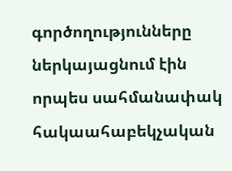գործողությունները ներկայացնում էին որպես սահմանափակ հակաահաբեկչական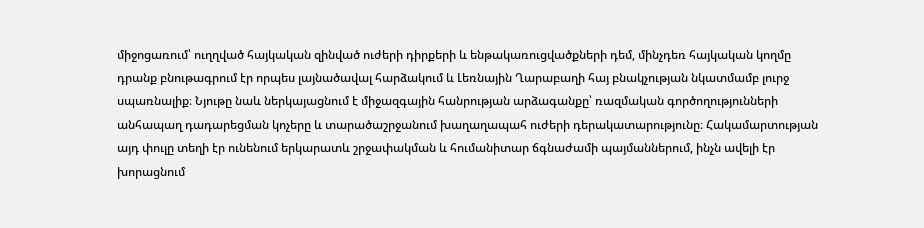միջոցառում՝ ուղղված հայկական զինված ուժերի դիրքերի և ենթակառուցվածքների դեմ, մինչդեռ հայկական կողմը դրանք բնութագրում էր որպես լայնածավալ հարձակում և Լեռնային Ղարաբաղի հայ բնակչության նկատմամբ լուրջ սպառնալիք։ Նյութը նաև ներկայացնում է միջազգային հանրության արձագանքը՝ ռազմական գործողությունների անհապաղ դադարեցման կոչերը և տարածաշրջանում խաղաղապահ ուժերի դերակատարությունը։ Հակամարտության այդ փուլը տեղի էր ունենում երկարատև շրջափակման և հումանիտար ճգնաժամի պայմաններում, ինչն ավելի էր խորացնում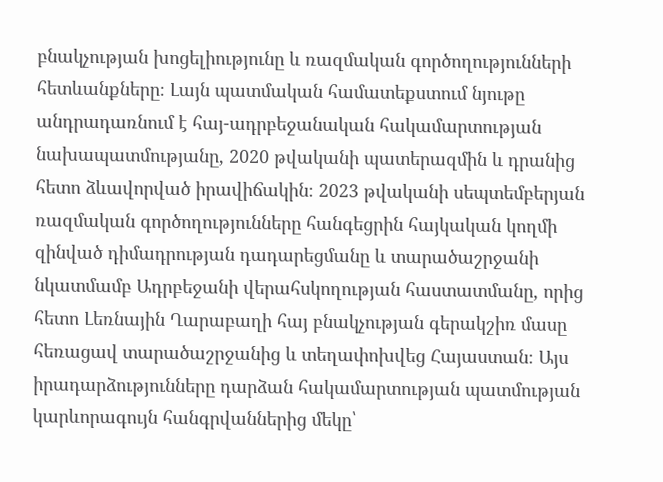բնակչության խոցելիությունը և ռազմական գործողությունների հետևանքները։ Լայն պատմական համատեքստում նյութը անդրադառնում է հայ-ադրբեջանական հակամարտության նախապատմությանը, 2020 թվականի պատերազմին և դրանից հետո ձևավորված իրավիճակին։ 2023 թվականի սեպտեմբերյան ռազմական գործողությունները հանգեցրին հայկական կողմի զինված դիմադրության դադարեցմանը և տարածաշրջանի նկատմամբ Ադրբեջանի վերահսկողության հաստատմանը, որից հետո Լեռնային Ղարաբաղի հայ բնակչության գերակշիռ մասը հեռացավ տարածաշրջանից և տեղափոխվեց Հայաստան։ Այս իրադարձությունները դարձան հակամարտության պատմության կարևորագույն հանգրվաններից մեկը՝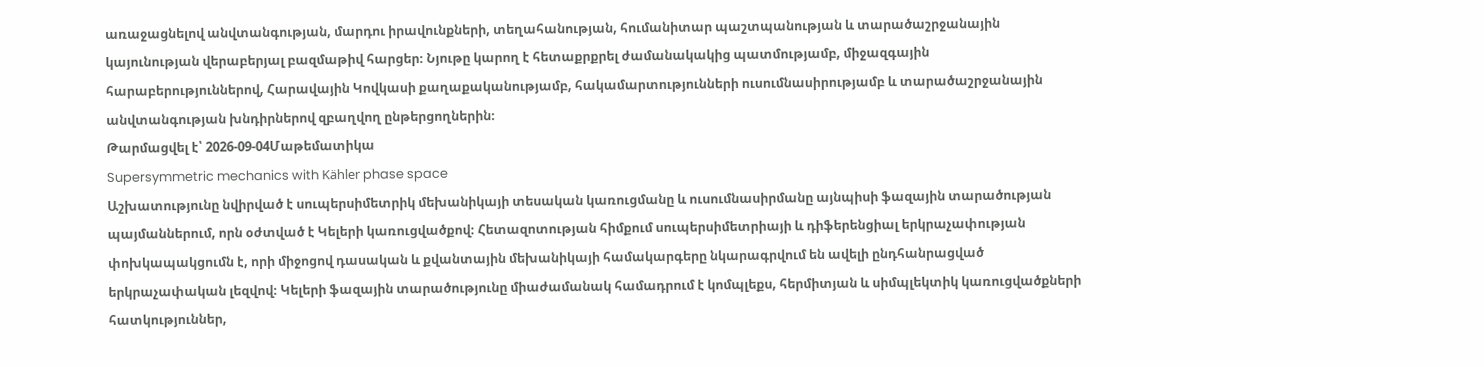առաջացնելով անվտանգության, մարդու իրավունքների, տեղահանության, հումանիտար պաշտպանության և տարածաշրջանային կայունության վերաբերյալ բազմաթիվ հարցեր։ Նյութը կարող է հետաքրքրել ժամանակակից պատմությամբ, միջազգային հարաբերություններով, Հարավային Կովկասի քաղաքականությամբ, հակամարտությունների ուսումնասիրությամբ և տարածաշրջանային անվտանգության խնդիրներով զբաղվող ընթերցողներին։
Թարմացվել է՝ 2026-09-04Մաթեմատիկա
Supersymmetric mechanics with Kähler phase space
Աշխատությունը նվիրված է սուպերսիմետրիկ մեխանիկայի տեսական կառուցմանը և ուսումնասիրմանը այնպիսի ֆազային տարածության պայմաններում, որն օժտված է Կելերի կառուցվածքով։ Հետազոտության հիմքում սուպերսիմետրիայի և դիֆերենցիալ երկրաչափության փոխկապակցումն է, որի միջոցով դասական և քվանտային մեխանիկայի համակարգերը նկարագրվում են ավելի ընդհանրացված երկրաչափական լեզվով։ Կելերի ֆազային տարածությունը միաժամանակ համադրում է կոմպլեքս, հերմիտյան և սիմպլեկտիկ կառուցվածքների հատկություններ,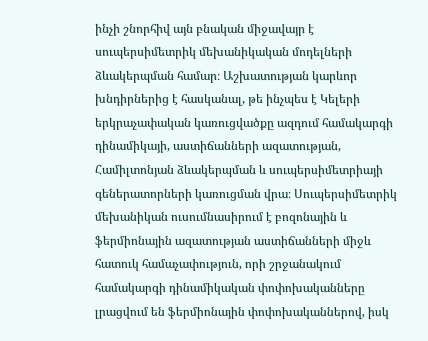ինչի շնորհիվ այն բնական միջավայր է սուպերսիմետրիկ մեխանիկական մոդելների ձևակերպման համար։ Աշխատության կարևոր խնդիրներից է հասկանալ, թե ինչպես է Կելերի երկրաչափական կառուցվածքը ազդում համակարգի դինամիկայի, աստիճանների ազատության, Համիլտոնյան ձևակերպման և սուպերսիմետրիայի գեներատորների կառուցման վրա։ Սուպերսիմետրիկ մեխանիկան ուսումնասիրում է բոզոնային և ֆերմիոնային ազատության աստիճանների միջև հատուկ համաչափություն, որի շրջանակում համակարգի դինամիկական փոփոխականները լրացվում են ֆերմիոնային փոփոխականներով, իսկ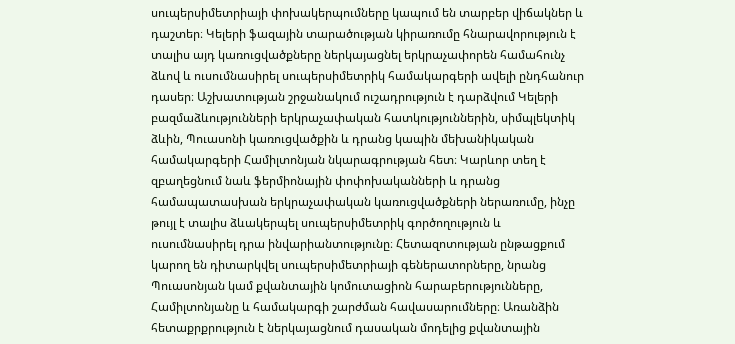սուպերսիմետրիայի փոխակերպումները կապում են տարբեր վիճակներ և դաշտեր։ Կելերի ֆազային տարածության կիրառումը հնարավորություն է տալիս այդ կառուցվածքները ներկայացնել երկրաչափորեն համահունչ ձևով և ուսումնասիրել սուպերսիմետրիկ համակարգերի ավելի ընդհանուր դասեր։ Աշխատության շրջանակում ուշադրություն է դարձվում Կելերի բազմաձևությունների երկրաչափական հատկություններին, սիմպլեկտիկ ձևին, Պուասոնի կառուցվածքին և դրանց կապին մեխանիկական համակարգերի Համիլտոնյան նկարագրության հետ։ Կարևոր տեղ է զբաղեցնում նաև ֆերմիոնային փոփոխականների և դրանց համապատասխան երկրաչափական կառուցվածքների ներառումը, ինչը թույլ է տալիս ձևակերպել սուպերսիմետրիկ գործողություն և ուսումնասիրել դրա ինվարիանտությունը։ Հետազոտության ընթացքում կարող են դիտարկվել սուպերսիմետրիայի գեներատորները, նրանց Պուասոնյան կամ քվանտային կոմուտացիոն հարաբերությունները, Համիլտոնյանը և համակարգի շարժման հավասարումները։ Առանձին հետաքրքրություն է ներկայացնում դասական մոդելից քվանտային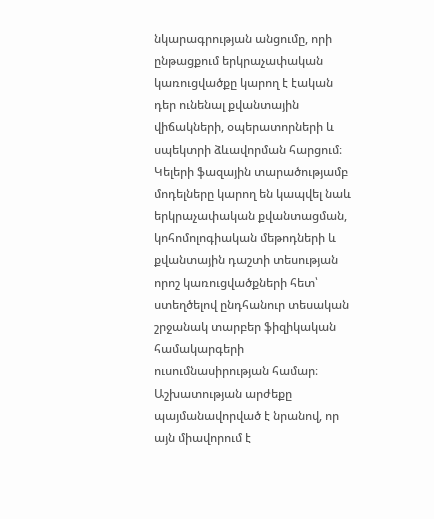նկարագրության անցումը, որի ընթացքում երկրաչափական կառուցվածքը կարող է էական դեր ունենալ քվանտային վիճակների, օպերատորների և սպեկտրի ձևավորման հարցում։ Կելերի ֆազային տարածությամբ մոդելները կարող են կապվել նաև երկրաչափական քվանտացման, կոհոմոլոգիական մեթոդների և քվանտային դաշտի տեսության որոշ կառուցվածքների հետ՝ ստեղծելով ընդհանուր տեսական շրջանակ տարբեր ֆիզիկական համակարգերի ուսումնասիրության համար։ Աշխատության արժեքը պայմանավորված է նրանով, որ այն միավորում է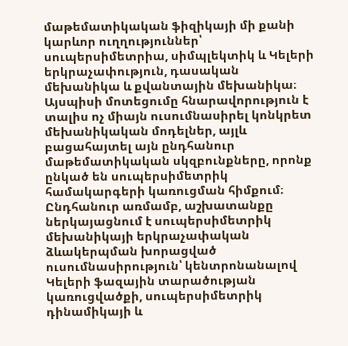մաթեմատիկական ֆիզիկայի մի քանի կարևոր ուղղություններ՝ սուպերսիմետրիա, սիմպլեկտիկ և Կելերի երկրաչափություն, դասական մեխանիկա և քվանտային մեխանիկա։ Այսպիսի մոտեցումը հնարավորություն է տալիս ոչ միայն ուսումնասիրել կոնկրետ մեխանիկական մոդելներ, այլև բացահայտել այն ընդհանուր մաթեմատիկական սկզբունքները, որոնք ընկած են սուպերսիմետրիկ համակարգերի կառուցման հիմքում։ Ընդհանուր առմամբ, աշխատանքը ներկայացնում է սուպերսիմետրիկ մեխանիկայի երկրաչափական ձևակերպման խորացված ուսումնասիրություն՝ կենտրոնանալով Կելերի ֆազային տարածության կառուցվածքի, սուպերսիմետրիկ դինամիկայի և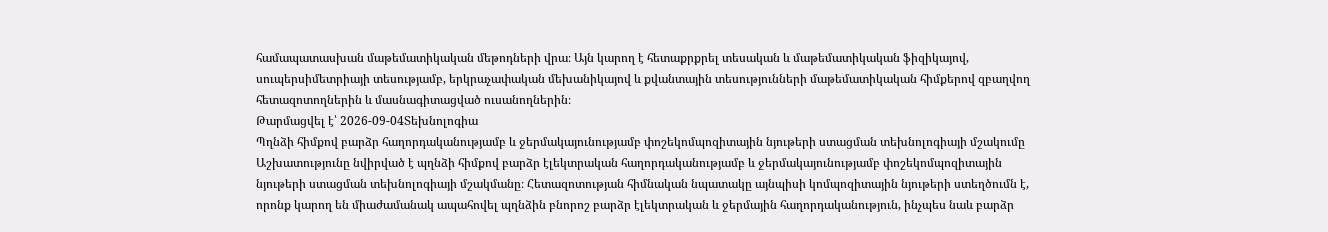համապատասխան մաթեմատիկական մեթոդների վրա։ Այն կարող է հետաքրքրել տեսական և մաթեմատիկական ֆիզիկայով, սուպերսիմետրիայի տեսությամբ, երկրաչափական մեխանիկայով և քվանտային տեսությունների մաթեմատիկական հիմքերով զբաղվող հետազոտողներին և մասնագիտացված ուսանողներին։
Թարմացվել է՝ 2026-09-04Տեխնոլոգիա
Պղնձի հիմքով բարձր հաղորդականությամբ և ջերմակայունությամբ փոշեկոմպոզիտային նյութերի ստացման տեխնոլոգիայի մշակումը
Աշխատությունը նվիրված է պղնձի հիմքով բարձր էլեկտրական հաղորդականությամբ և ջերմակայունությամբ փոշեկոմպոզիտային նյութերի ստացման տեխնոլոգիայի մշակմանը։ Հետազոտության հիմնական նպատակը այնպիսի կոմպոզիտային նյութերի ստեղծումն է, որոնք կարող են միաժամանակ ապահովել պղնձին բնորոշ բարձր էլեկտրական և ջերմային հաղորդականություն, ինչպես նաև բարձր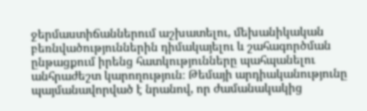ջերմաստիճաններում աշխատելու, մեխանիկական բեռնվածություններին դիմակայելու և շահագործման ընթացքում իրենց հատկությունները պահպանելու անհրաժեշտ կարողություն։ Թեմայի արդիականությունը պայմանավորված է նրանով, որ ժամանակակից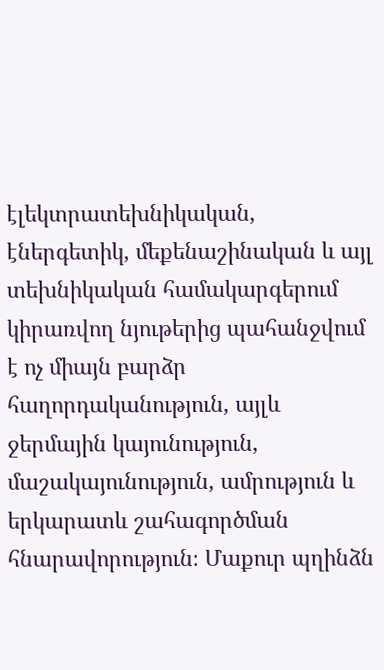էլեկտրատեխնիկական, էներգետիկ, մեքենաշինական և այլ տեխնիկական համակարգերում կիրառվող նյութերից պահանջվում է ոչ միայն բարձր հաղորդականություն, այլև ջերմային կայունություն, մաշակայունություն, ամրություն և երկարատև շահագործման հնարավորություն։ Մաքուր պղինձն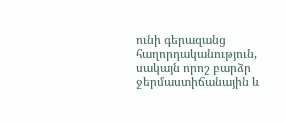ունի գերազանց հաղորդականություն, սակայն որոշ բարձր ջերմաստիճանային և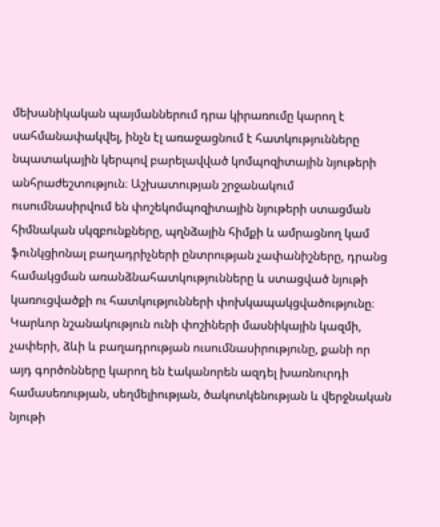մեխանիկական պայմաններում դրա կիրառումը կարող է սահմանափակվել, ինչն էլ առաջացնում է հատկությունները նպատակային կերպով բարելավված կոմպոզիտային նյութերի անհրաժեշտություն։ Աշխատության շրջանակում ուսումնասիրվում են փոշեկոմպոզիտային նյութերի ստացման հիմնական սկզբունքները, պղնձային հիմքի և ամրացնող կամ ֆունկցիոնալ բաղադրիչների ընտրության չափանիշները, դրանց համակցման առանձնահատկությունները և ստացված նյութի կառուցվածքի ու հատկությունների փոխկապակցվածությունը։ Կարևոր նշանակություն ունի փոշիների մասնիկային կազմի, չափերի, ձևի և բաղադրության ուսումնասիրությունը, քանի որ այդ գործոնները կարող են էականորեն ազդել խառնուրդի համասեռության, սեղմելիության, ծակոտկենության և վերջնական նյութի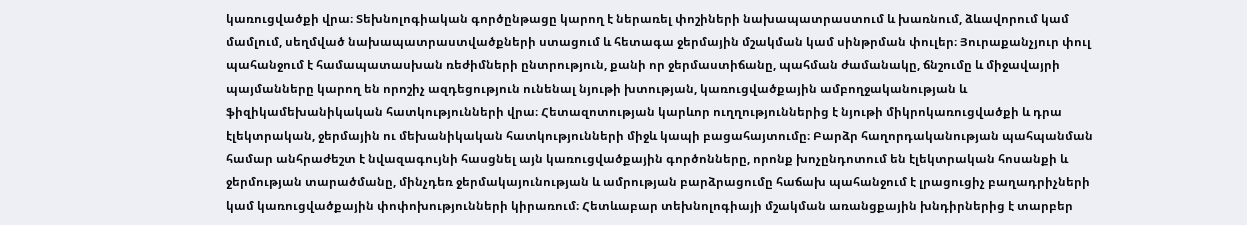կառուցվածքի վրա։ Տեխնոլոգիական գործընթացը կարող է ներառել փոշիների նախապատրաստում և խառնում, ձևավորում կամ մամլում, սեղմված նախապատրաստվածքների ստացում և հետագա ջերմային մշակման կամ սինթրման փուլեր։ Յուրաքանչյուր փուլ պահանջում է համապատասխան ռեժիմների ընտրություն, քանի որ ջերմաստիճանը, պահման ժամանակը, ճնշումը և միջավայրի պայմանները կարող են որոշիչ ազդեցություն ունենալ նյութի խտության, կառուցվածքային ամբողջականության և ֆիզիկամեխանիկական հատկությունների վրա։ Հետազոտության կարևոր ուղղություններից է նյութի միկրոկառուցվածքի և դրա էլեկտրական, ջերմային ու մեխանիկական հատկությունների միջև կապի բացահայտումը։ Բարձր հաղորդականության պահպանման համար անհրաժեշտ է նվազագույնի հասցնել այն կառուցվածքային գործոնները, որոնք խոչընդոտում են էլեկտրական հոսանքի և ջերմության տարածմանը, մինչդեռ ջերմակայունության և ամրության բարձրացումը հաճախ պահանջում է լրացուցիչ բաղադրիչների կամ կառուցվածքային փոփոխությունների կիրառում։ Հետևաբար տեխնոլոգիայի մշակման առանցքային խնդիրներից է տարբեր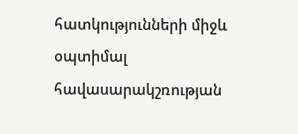հատկությունների միջև օպտիմալ հավասարակշռության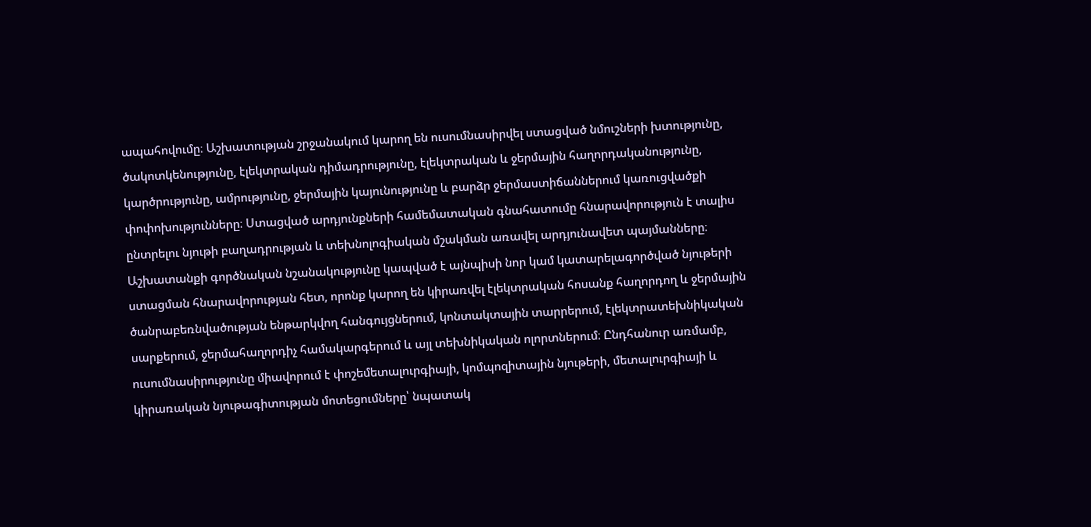ապահովումը։ Աշխատության շրջանակում կարող են ուսումնասիրվել ստացված նմուշների խտությունը, ծակոտկենությունը, էլեկտրական դիմադրությունը, էլեկտրական և ջերմային հաղորդականությունը, կարծրությունը, ամրությունը, ջերմային կայունությունը և բարձր ջերմաստիճաններում կառուցվածքի փոփոխությունները։ Ստացված արդյունքների համեմատական գնահատումը հնարավորություն է տալիս ընտրելու նյութի բաղադրության և տեխնոլոգիական մշակման առավել արդյունավետ պայմանները։ Աշխատանքի գործնական նշանակությունը կապված է այնպիսի նոր կամ կատարելագործված նյութերի ստացման հնարավորության հետ, որոնք կարող են կիրառվել էլեկտրական հոսանք հաղորդող և ջերմային ծանրաբեռնվածության ենթարկվող հանգույցներում, կոնտակտային տարրերում, էլեկտրատեխնիկական սարքերում, ջերմահաղորդիչ համակարգերում և այլ տեխնիկական ոլորտներում։ Ընդհանուր առմամբ, ուսումնասիրությունը միավորում է փոշեմետալուրգիայի, կոմպոզիտային նյութերի, մետալուրգիայի և կիրառական նյութագիտության մոտեցումները՝ նպատակ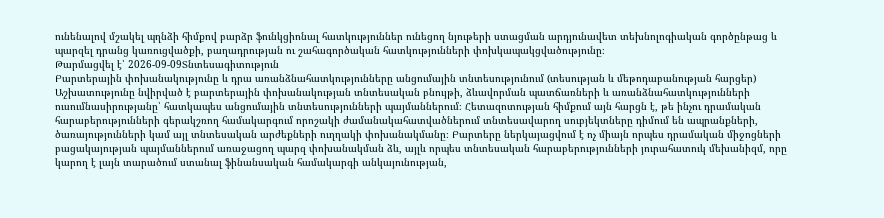ունենալով մշակել պղնձի հիմքով բարձր ֆունկցիոնալ հատկություններ ունեցող նյութերի ստացման արդյունավետ տեխնոլոգիական գործընթաց և պարզել դրանց կառուցվածքի, բաղադրության ու շահագործական հատկությունների փոխկապակցվածությունը։
Թարմացվել է՝ 2026-09-09Տնտեսագիտություն
Բարտերային փոխանակությունը և դրա առանձնահատկությունները անցումային տնտեսությունում (տեսության և մեթոդաբանության հարցեր)
Աշխատությունը նվիրված է բարտերային փոխանակության տնտեսական բնույթի, ձևավորման պատճառների և առանձնահատկությունների ուսումնասիրությանը՝ հատկապես անցումային տնտեսությունների պայմաններում։ Հետազոտության հիմքում այն հարցն է, թե ինչու դրամական հարաբերությունների գերակշռող համակարգում որոշակի ժամանակահատվածներում տնտեսավարող սուբյեկտները դիմում են ապրանքների, ծառայությունների կամ այլ տնտեսական արժեքների ուղղակի փոխանակմանը։ Բարտերը ներկայացվում է ոչ միայն որպես դրամական միջոցների բացակայության պայմաններում առաջացող պարզ փոխանակման ձև, այլև որպես տնտեսական հարաբերությունների յուրահատուկ մեխանիզմ, որը կարող է լայն տարածում ստանալ ֆինանսական համակարգի անկայունության,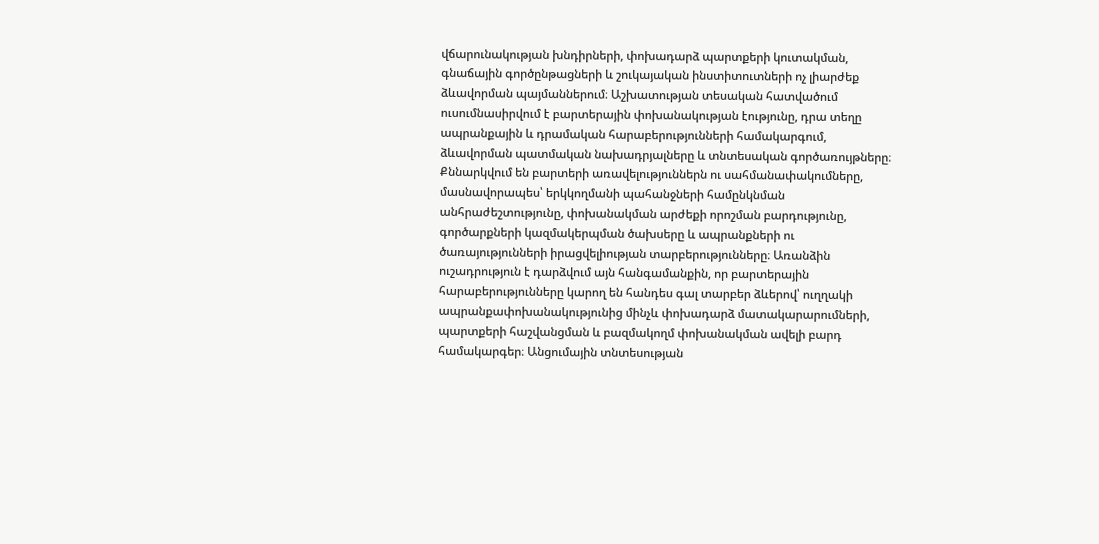վճարունակության խնդիրների, փոխադարձ պարտքերի կուտակման, գնաճային գործընթացների և շուկայական ինստիտուտների ոչ լիարժեք ձևավորման պայմաններում։ Աշխատության տեսական հատվածում ուսումնասիրվում է բարտերային փոխանակության էությունը, դրա տեղը ապրանքային և դրամական հարաբերությունների համակարգում, ձևավորման պատմական նախադրյալները և տնտեսական գործառույթները։ Քննարկվում են բարտերի առավելություններն ու սահմանափակումները, մասնավորապես՝ երկկողմանի պահանջների համընկնման անհրաժեշտությունը, փոխանակման արժեքի որոշման բարդությունը, գործարքների կազմակերպման ծախսերը և ապրանքների ու ծառայությունների իրացվելիության տարբերությունները։ Առանձին ուշադրություն է դարձվում այն հանգամանքին, որ բարտերային հարաբերությունները կարող են հանդես գալ տարբեր ձևերով՝ ուղղակի ապրանքափոխանակությունից մինչև փոխադարձ մատակարարումների, պարտքերի հաշվանցման և բազմակողմ փոխանակման ավելի բարդ համակարգեր։ Անցումային տնտեսության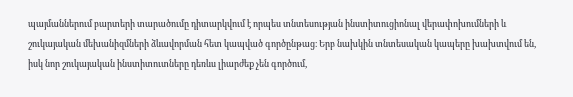պայմաններում բարտերի տարածումը դիտարկվում է որպես տնտեսության ինստիտուցիոնալ վերափոխումների և շուկայական մեխանիզմների ձևավորման հետ կապված գործընթաց։ Երբ նախկին տնտեսական կապերը խախտվում են, իսկ նոր շուկայական ինստիտուտները դեռևս լիարժեք չեն գործում,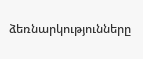ձեռնարկությունները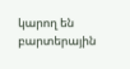կարող են բարտերային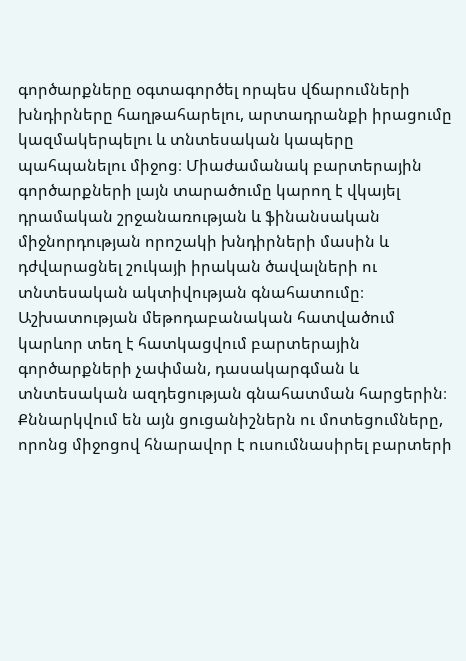գործարքները օգտագործել որպես վճարումների խնդիրները հաղթահարելու, արտադրանքի իրացումը կազմակերպելու և տնտեսական կապերը պահպանելու միջոց։ Միաժամանակ բարտերային գործարքների լայն տարածումը կարող է վկայել դրամական շրջանառության և ֆինանսական միջնորդության որոշակի խնդիրների մասին և դժվարացնել շուկայի իրական ծավալների ու տնտեսական ակտիվության գնահատումը։ Աշխատության մեթոդաբանական հատվածում կարևոր տեղ է հատկացվում բարտերային գործարքների չափման, դասակարգման և տնտեսական ազդեցության գնահատման հարցերին։ Քննարկվում են այն ցուցանիշներն ու մոտեցումները, որոնց միջոցով հնարավոր է ուսումնասիրել բարտերի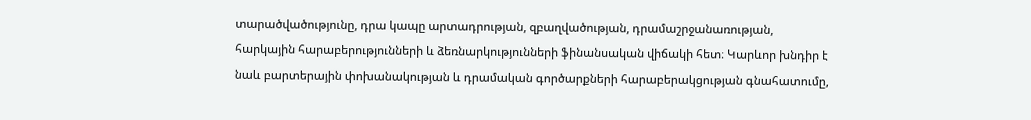տարածվածությունը, դրա կապը արտադրության, զբաղվածության, դրամաշրջանառության, հարկային հարաբերությունների և ձեռնարկությունների ֆինանսական վիճակի հետ։ Կարևոր խնդիր է նաև բարտերային փոխանակության և դրամական գործարքների հարաբերակցության գնահատումը,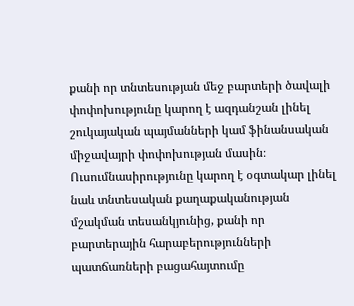քանի որ տնտեսության մեջ բարտերի ծավալի փոփոխությունը կարող է ազդանշան լինել շուկայական պայմանների կամ ֆինանսական միջավայրի փոփոխության մասին։ Ուսումնասիրությունը կարող է օգտակար լինել նաև տնտեսական քաղաքականության մշակման տեսանկյունից, քանի որ բարտերային հարաբերությունների պատճառների բացահայտումը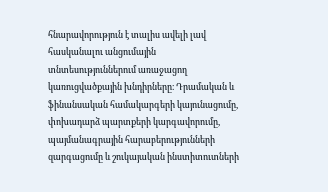հնարավորություն է տալիս ավելի լավ հասկանալու անցումային տնտեսություններում առաջացող կառուցվածքային խնդիրները։ Դրամական և ֆինանսական համակարգերի կայունացումը, փոխադարձ պարտքերի կարգավորումը, պայմանագրային հարաբերությունների զարգացումը և շուկայական ինստիտուտների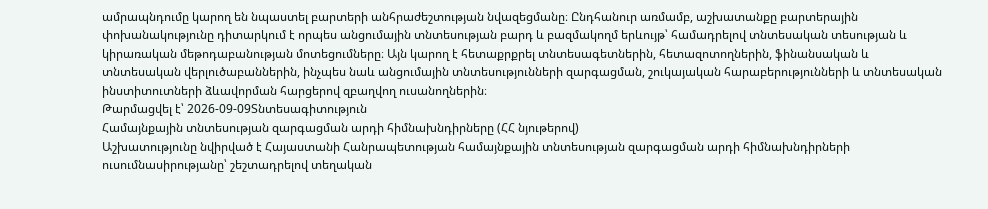ամրապնդումը կարող են նպաստել բարտերի անհրաժեշտության նվազեցմանը։ Ընդհանուր առմամբ, աշխատանքը բարտերային փոխանակությունը դիտարկում է որպես անցումային տնտեսության բարդ և բազմակողմ երևույթ՝ համադրելով տնտեսական տեսության և կիրառական մեթոդաբանության մոտեցումները։ Այն կարող է հետաքրքրել տնտեսագետներին, հետազոտողներին, ֆինանսական և տնտեսական վերլուծաբաններին, ինչպես նաև անցումային տնտեսությունների զարգացման, շուկայական հարաբերությունների և տնտեսական ինստիտուտների ձևավորման հարցերով զբաղվող ուսանողներին։
Թարմացվել է՝ 2026-09-09Տնտեսագիտություն
Համայնքային տնտեսության զարգացման արդի հիմնախնդիրները (ՀՀ նյութերով)
Աշխատությունը նվիրված է Հայաստանի Հանրապետության համայնքային տնտեսության զարգացման արդի հիմնախնդիրների ուսումնասիրությանը՝ շեշտադրելով տեղական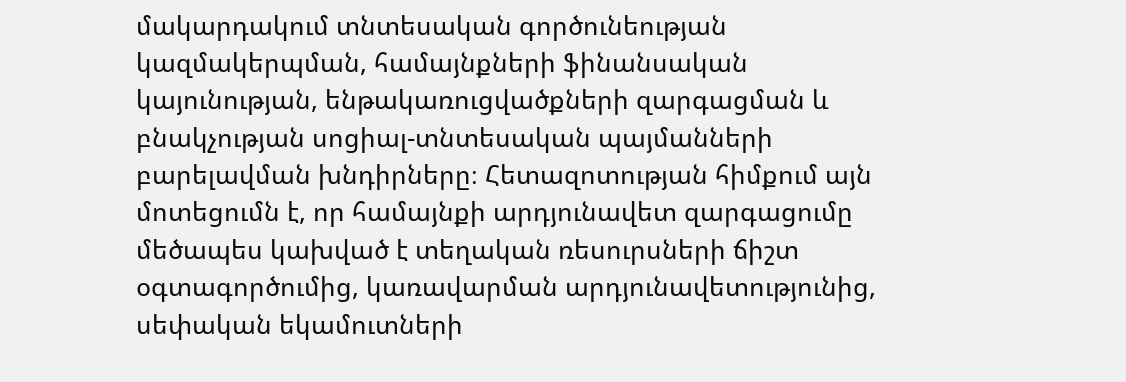մակարդակում տնտեսական գործունեության կազմակերպման, համայնքների ֆինանսական կայունության, ենթակառուցվածքների զարգացման և բնակչության սոցիալ-տնտեսական պայմանների բարելավման խնդիրները։ Հետազոտության հիմքում այն մոտեցումն է, որ համայնքի արդյունավետ զարգացումը մեծապես կախված է տեղական ռեսուրսների ճիշտ օգտագործումից, կառավարման արդյունավետությունից, սեփական եկամուտների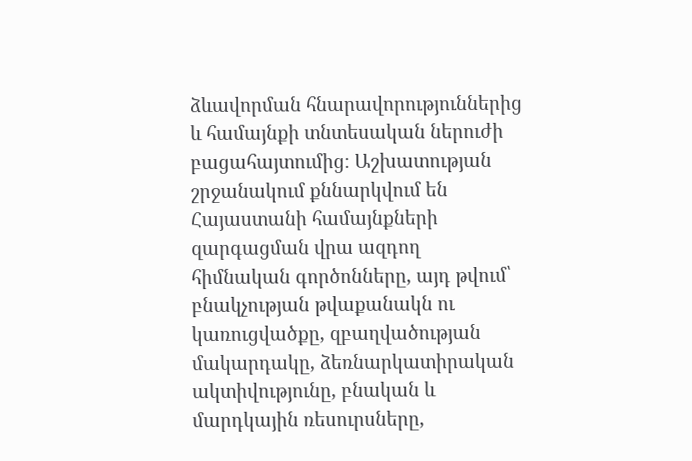ձևավորման հնարավորություններից և համայնքի տնտեսական ներուժի բացահայտումից։ Աշխատության շրջանակում քննարկվում են Հայաստանի համայնքների զարգացման վրա ազդող հիմնական գործոնները, այդ թվում՝ բնակչության թվաքանակն ու կառուցվածքը, զբաղվածության մակարդակը, ձեռնարկատիրական ակտիվությունը, բնական և մարդկային ռեսուրսները,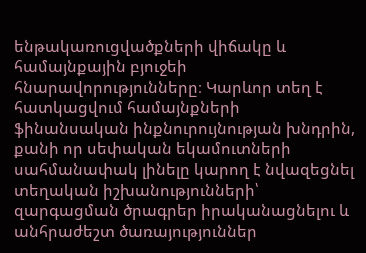ենթակառուցվածքների վիճակը և համայնքային բյուջեի հնարավորությունները։ Կարևոր տեղ է հատկացվում համայնքների ֆինանսական ինքնուրույնության խնդրին, քանի որ սեփական եկամուտների սահմանափակ լինելը կարող է նվազեցնել տեղական իշխանությունների՝ զարգացման ծրագրեր իրականացնելու և անհրաժեշտ ծառայություններ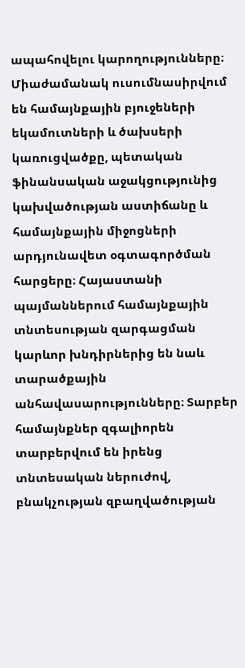ապահովելու կարողությունները։ Միաժամանակ ուսումնասիրվում են համայնքային բյուջեների եկամուտների և ծախսերի կառուցվածքը, պետական ֆինանսական աջակցությունից կախվածության աստիճանը և համայնքային միջոցների արդյունավետ օգտագործման հարցերը։ Հայաստանի պայմաններում համայնքային տնտեսության զարգացման կարևոր խնդիրներից են նաև տարածքային անհավասարությունները։ Տարբեր համայնքներ զգալիորեն տարբերվում են իրենց տնտեսական ներուժով, բնակչության զբաղվածության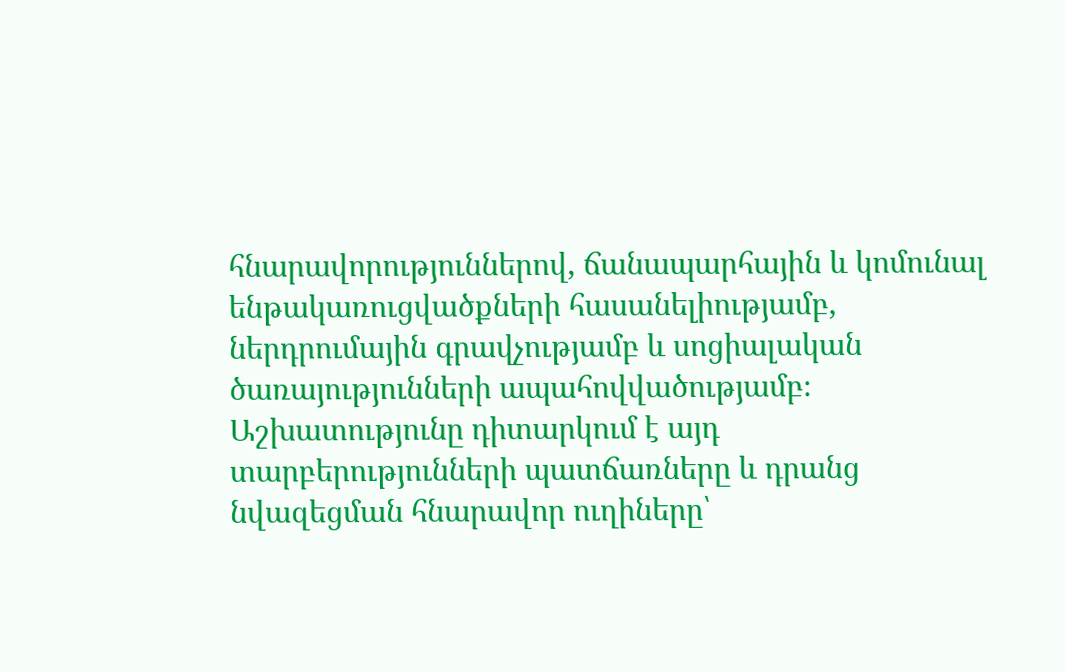հնարավորություններով, ճանապարհային և կոմունալ ենթակառուցվածքների հասանելիությամբ, ներդրումային գրավչությամբ և սոցիալական ծառայությունների ապահովվածությամբ։ Աշխատությունը դիտարկում է այդ տարբերությունների պատճառները և դրանց նվազեցման հնարավոր ուղիները՝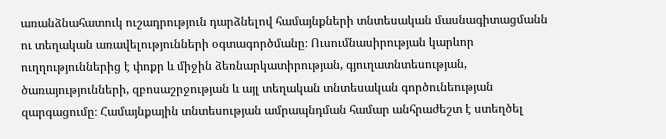առանձնահատուկ ուշադրություն դարձնելով համայնքների տնտեսական մասնագիտացմանն ու տեղական առավելությունների օգտագործմանը։ Ուսումնասիրության կարևոր ուղղություններից է փոքր և միջին ձեռնարկատիրության, գյուղատնտեսության, ծառայությունների, զբոսաշրջության և այլ տեղական տնտեսական գործունեության զարգացումը։ Համայնքային տնտեսության ամրապնդման համար անհրաժեշտ է ստեղծել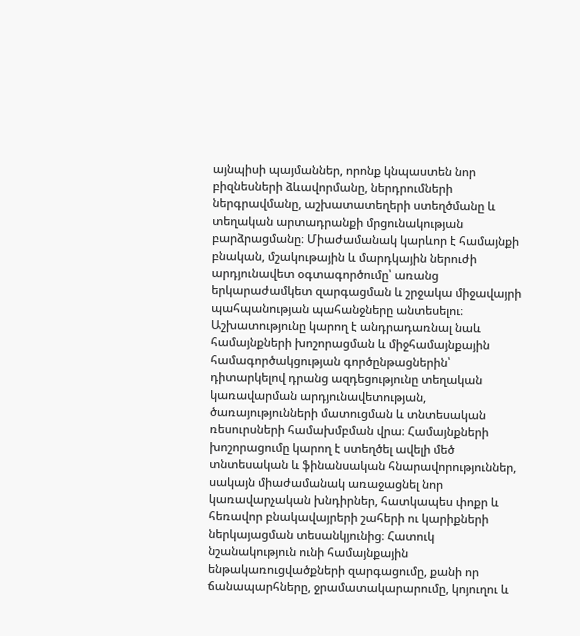այնպիսի պայմաններ, որոնք կնպաստեն նոր բիզնեսների ձևավորմանը, ներդրումների ներգրավմանը, աշխատատեղերի ստեղծմանը և տեղական արտադրանքի մրցունակության բարձրացմանը։ Միաժամանակ կարևոր է համայնքի բնական, մշակութային և մարդկային ներուժի արդյունավետ օգտագործումը՝ առանց երկարաժամկետ զարգացման և շրջակա միջավայրի պահպանության պահանջները անտեսելու։ Աշխատությունը կարող է անդրադառնալ նաև համայնքների խոշորացման և միջհամայնքային համագործակցության գործընթացներին՝ դիտարկելով դրանց ազդեցությունը տեղական կառավարման արդյունավետության, ծառայությունների մատուցման և տնտեսական ռեսուրսների համախմբման վրա։ Համայնքների խոշորացումը կարող է ստեղծել ավելի մեծ տնտեսական և ֆինանսական հնարավորություններ, սակայն միաժամանակ առաջացնել նոր կառավարչական խնդիրներ, հատկապես փոքր և հեռավոր բնակավայրերի շահերի ու կարիքների ներկայացման տեսանկյունից։ Հատուկ նշանակություն ունի համայնքային ենթակառուցվածքների զարգացումը, քանի որ ճանապարհները, ջրամատակարարումը, կոյուղու և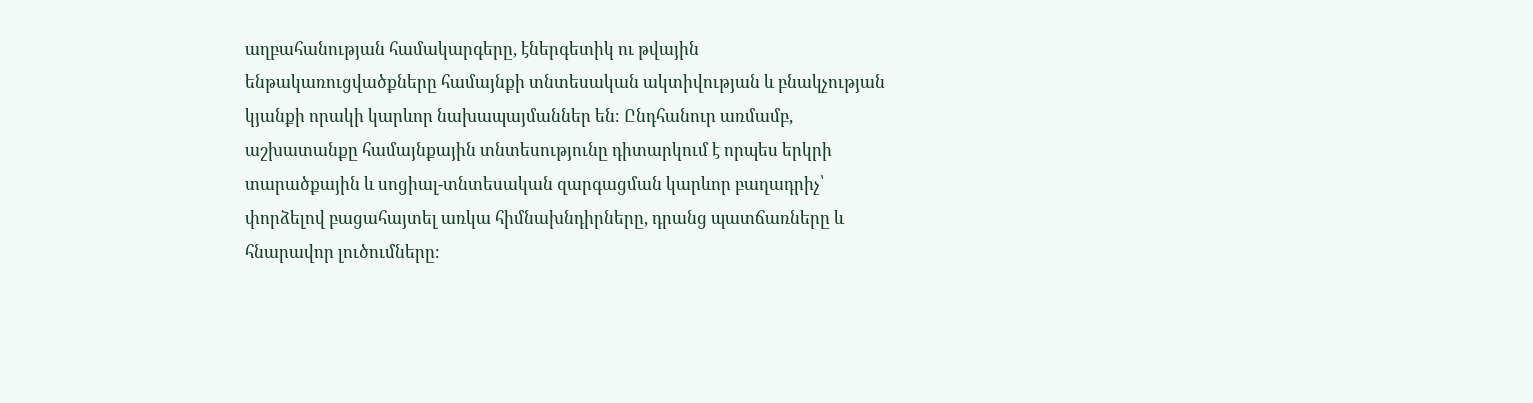աղբահանության համակարգերը, էներգետիկ ու թվային ենթակառուցվածքները համայնքի տնտեսական ակտիվության և բնակչության կյանքի որակի կարևոր նախապայմաններ են։ Ընդհանուր առմամբ, աշխատանքը համայնքային տնտեսությունը դիտարկում է որպես երկրի տարածքային և սոցիալ-տնտեսական զարգացման կարևոր բաղադրիչ՝ փորձելով բացահայտել առկա հիմնախնդիրները, դրանց պատճառները և հնարավոր լուծումները։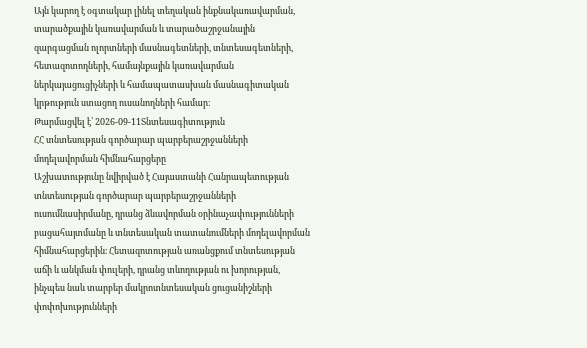Այն կարող է օգտակար լինել տեղական ինքնակառավարման, տարածքային կառավարման և տարածաշրջանային զարգացման ոլորտների մասնագետների, տնտեսագետների, հետազոտողների, համայնքային կառավարման ներկայացուցիչների և համապատասխան մասնագիտական կրթություն ստացող ուսանողների համար։
Թարմացվել է՝ 2026-09-11Տնտեսագիտություն
ՀՀ տնտեսության գործարար պարբերաշրջանների մոդելավորման հիմնահարցերը
Աշխատությունը նվիրված է Հայաստանի Հանրապետության տնտեսության գործարար պարբերաշրջանների ուսումնասիրմանը, դրանց ձևավորման օրինաչափությունների բացահայտմանը և տնտեսական տատանումների մոդելավորման հիմնահարցերին։ Հետազոտության առանցքում տնտեսության աճի և անկման փուլերի, դրանց տևողության ու խորության, ինչպես նաև տարբեր մակրոտնտեսական ցուցանիշների փոփոխությունների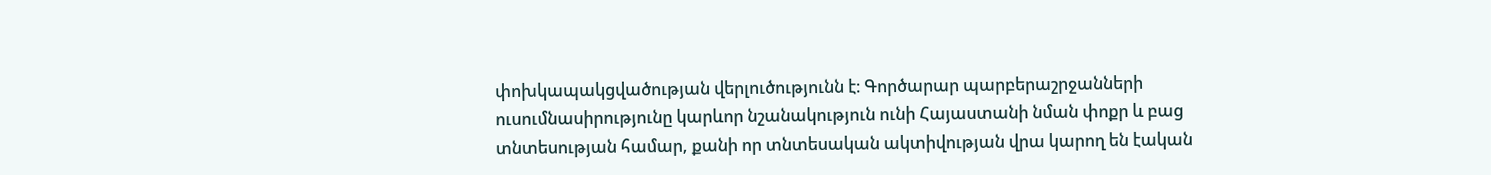փոխկապակցվածության վերլուծությունն է։ Գործարար պարբերաշրջանների ուսումնասիրությունը կարևոր նշանակություն ունի Հայաստանի նման փոքր և բաց տնտեսության համար, քանի որ տնտեսական ակտիվության վրա կարող են էական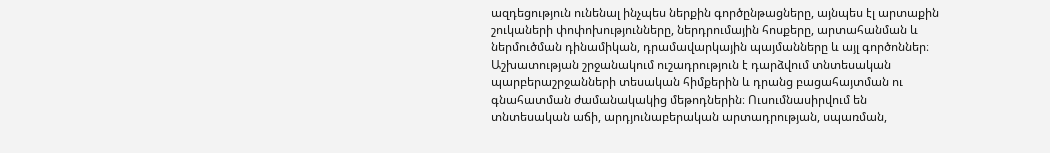ազդեցություն ունենալ ինչպես ներքին գործընթացները, այնպես էլ արտաքին շուկաների փոփոխությունները, ներդրումային հոսքերը, արտահանման և ներմուծման դինամիկան, դրամավարկային պայմանները և այլ գործոններ։ Աշխատության շրջանակում ուշադրություն է դարձվում տնտեսական պարբերաշրջանների տեսական հիմքերին և դրանց բացահայտման ու գնահատման ժամանակակից մեթոդներին։ Ուսումնասիրվում են տնտեսական աճի, արդյունաբերական արտադրության, սպառման,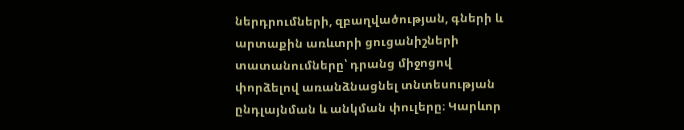ներդրումների, զբաղվածության, գների և արտաքին առևտրի ցուցանիշների տատանումները՝ դրանց միջոցով փորձելով առանձնացնել տնտեսության ընդլայնման և անկման փուլերը։ Կարևոր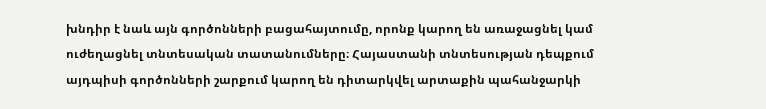խնդիր է նաև այն գործոնների բացահայտումը, որոնք կարող են առաջացնել կամ ուժեղացնել տնտեսական տատանումները։ Հայաստանի տնտեսության դեպքում այդպիսի գործոնների շարքում կարող են դիտարկվել արտաքին պահանջարկի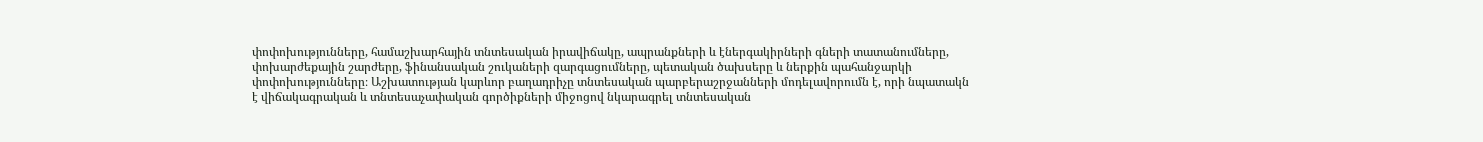փոփոխությունները, համաշխարհային տնտեսական իրավիճակը, ապրանքների և էներգակիրների գների տատանումները, փոխարժեքային շարժերը, ֆինանսական շուկաների զարգացումները, պետական ծախսերը և ներքին պահանջարկի փոփոխությունները։ Աշխատության կարևոր բաղադրիչը տնտեսական պարբերաշրջանների մոդելավորումն է, որի նպատակն է վիճակագրական և տնտեսաչափական գործիքների միջոցով նկարագրել տնտեսական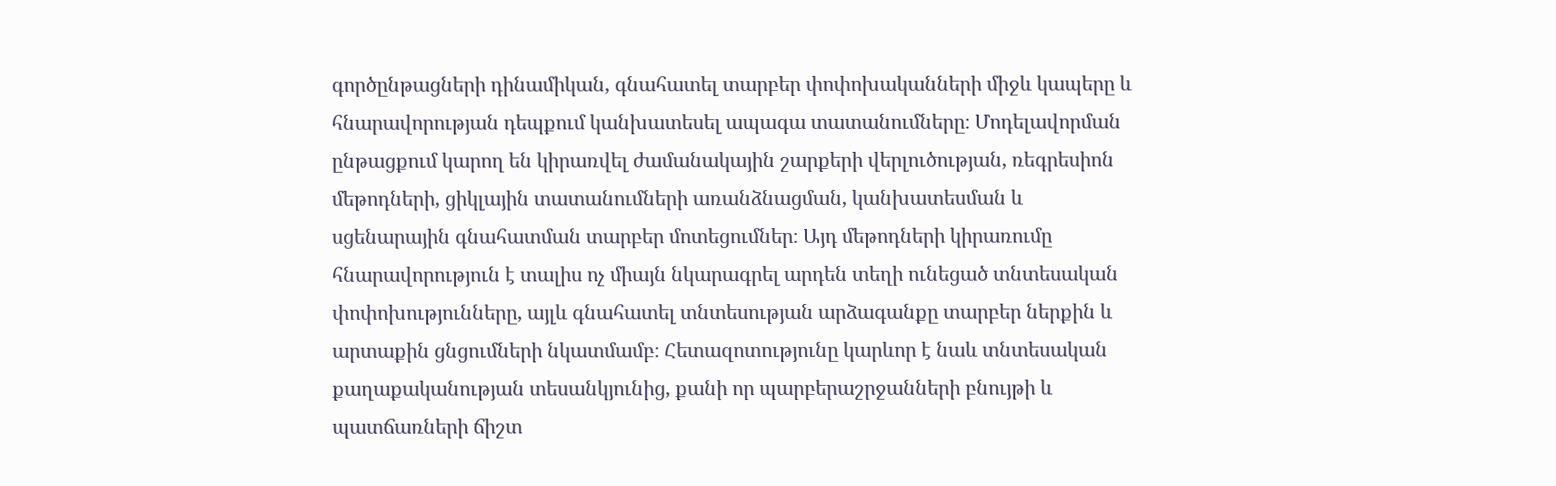գործընթացների դինամիկան, գնահատել տարբեր փոփոխականների միջև կապերը և հնարավորության դեպքում կանխատեսել ապագա տատանումները։ Մոդելավորման ընթացքում կարող են կիրառվել ժամանակային շարքերի վերլուծության, ռեգրեսիոն մեթոդների, ցիկլային տատանումների առանձնացման, կանխատեսման և սցենարային գնահատման տարբեր մոտեցումներ։ Այդ մեթոդների կիրառումը հնարավորություն է տալիս ոչ միայն նկարագրել արդեն տեղի ունեցած տնտեսական փոփոխությունները, այլև գնահատել տնտեսության արձագանքը տարբեր ներքին և արտաքին ցնցումների նկատմամբ։ Հետազոտությունը կարևոր է նաև տնտեսական քաղաքականության տեսանկյունից, քանի որ պարբերաշրջանների բնույթի և պատճառների ճիշտ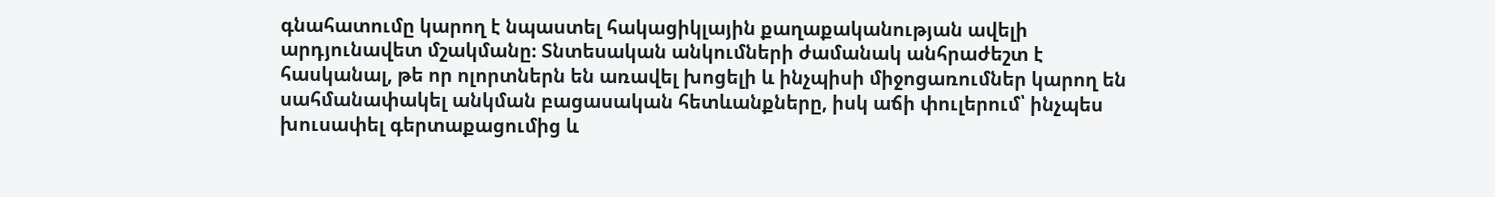գնահատումը կարող է նպաստել հակացիկլային քաղաքականության ավելի արդյունավետ մշակմանը։ Տնտեսական անկումների ժամանակ անհրաժեշտ է հասկանալ, թե որ ոլորտներն են առավել խոցելի և ինչպիսի միջոցառումներ կարող են սահմանափակել անկման բացասական հետևանքները, իսկ աճի փուլերում՝ ինչպես խուսափել գերտաքացումից և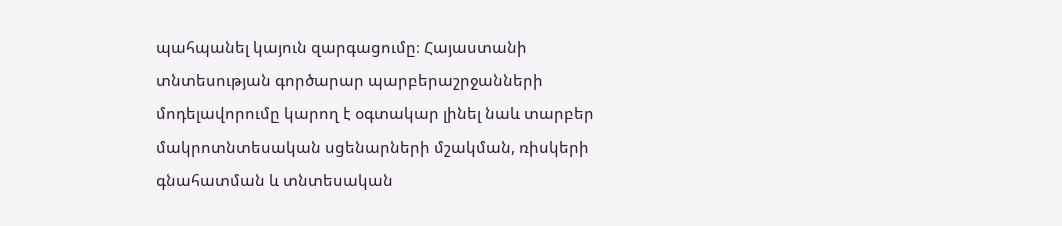պահպանել կայուն զարգացումը։ Հայաստանի տնտեսության գործարար պարբերաշրջանների մոդելավորումը կարող է օգտակար լինել նաև տարբեր մակրոտնտեսական սցենարների մշակման, ռիսկերի գնահատման և տնտեսական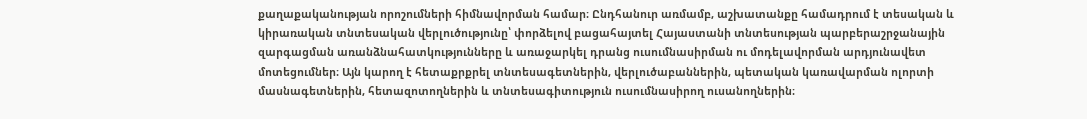քաղաքականության որոշումների հիմնավորման համար։ Ընդհանուր առմամբ, աշխատանքը համադրում է տեսական և կիրառական տնտեսական վերլուծությունը՝ փորձելով բացահայտել Հայաստանի տնտեսության պարբերաշրջանային զարգացման առանձնահատկությունները և առաջարկել դրանց ուսումնասիրման ու մոդելավորման արդյունավետ մոտեցումներ։ Այն կարող է հետաքրքրել տնտեսագետներին, վերլուծաբաններին, պետական կառավարման ոլորտի մասնագետներին, հետազոտողներին և տնտեսագիտություն ուսումնասիրող ուսանողներին։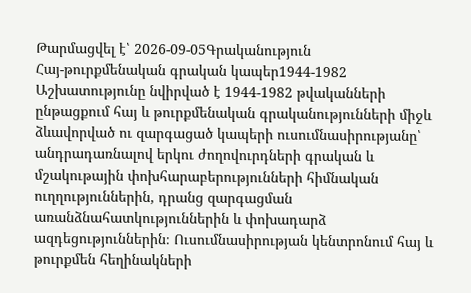Թարմացվել է՝ 2026-09-05Գրականություն
Հայ-թուրքմենական գրական կապեր1944-1982
Աշխատությունը նվիրված է 1944-1982 թվականների ընթացքում հայ և թուրքմենական գրականությունների միջև ձևավորված ու զարգացած կապերի ուսումնասիրությանը՝ անդրադառնալով երկու ժողովուրդների գրական և մշակութային փոխհարաբերությունների հիմնական ուղղություններին, դրանց զարգացման առանձնահատկություններին և փոխադարձ ազդեցություններին։ Ուսումնասիրության կենտրոնում հայ և թուրքմեն հեղինակների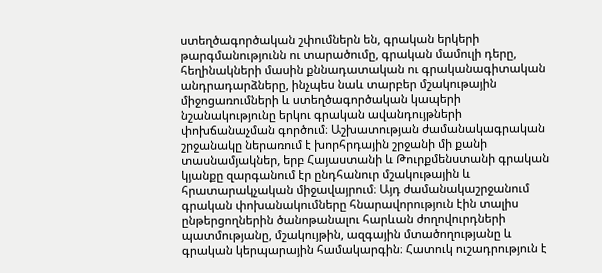ստեղծագործական շփումներն են, գրական երկերի թարգմանությունն ու տարածումը, գրական մամուլի դերը, հեղինակների մասին քննադատական ու գրականագիտական անդրադարձները, ինչպես նաև տարբեր մշակութային միջոցառումների և ստեղծագործական կապերի նշանակությունը երկու գրական ավանդույթների փոխճանաչման գործում։ Աշխատության ժամանակագրական շրջանակը ներառում է խորհրդային շրջանի մի քանի տասնամյակներ, երբ Հայաստանի և Թուրքմենստանի գրական կյանքը զարգանում էր ընդհանուր մշակութային և հրատարակչական միջավայրում։ Այդ ժամանակաշրջանում գրական փոխանակումները հնարավորություն էին տալիս ընթերցողներին ծանոթանալու հարևան ժողովուրդների պատմությանը, մշակույթին, ազգային մտածողությանը և գրական կերպարային համակարգին։ Հատուկ ուշադրություն է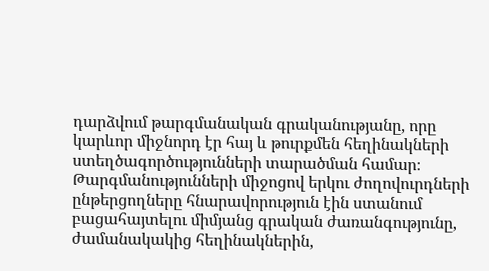դարձվում թարգմանական գրականությանը, որը կարևոր միջնորդ էր հայ և թուրքմեն հեղինակների ստեղծագործությունների տարածման համար։ Թարգմանությունների միջոցով երկու ժողովուրդների ընթերցողները հնարավորություն էին ստանում բացահայտելու միմյանց գրական ժառանգությունը, ժամանակակից հեղինակներին,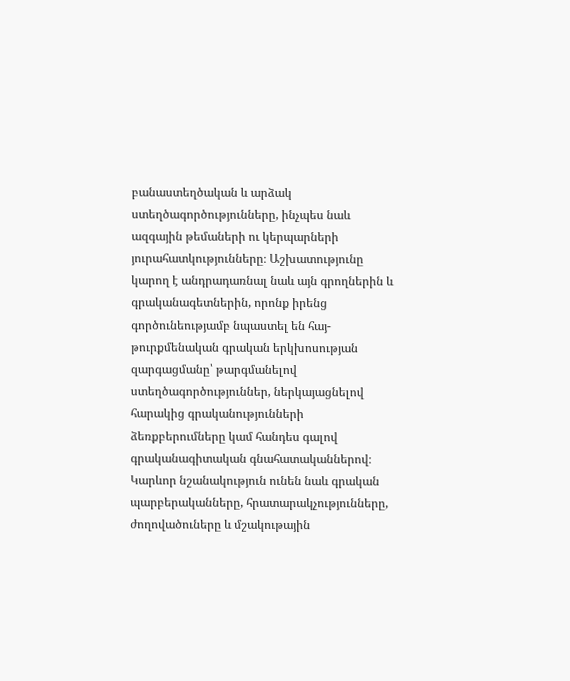բանաստեղծական և արձակ ստեղծագործությունները, ինչպես նաև ազգային թեմաների ու կերպարների յուրահատկությունները։ Աշխատությունը կարող է անդրադառնալ նաև այն գրողներին և գրականագետներին, որոնք իրենց գործունեությամբ նպաստել են հայ-թուրքմենական գրական երկխոսության զարգացմանը՝ թարգմանելով ստեղծագործություններ, ներկայացնելով հարակից գրականությունների ձեռքբերումները կամ հանդես գալով գրականագիտական գնահատականներով։ Կարևոր նշանակություն ունեն նաև գրական պարբերականները, հրատարակչությունները, ժողովածուները և մշակութային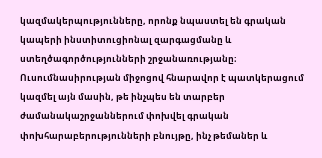կազմակերպությունները, որոնք նպաստել են գրական կապերի ինստիտուցիոնալ զարգացմանը և ստեղծագործությունների շրջանառությանը։ Ուսումնասիրության միջոցով հնարավոր է պատկերացում կազմել այն մասին, թե ինչպես են տարբեր ժամանակաշրջաններում փոխվել գրական փոխհարաբերությունների բնույթը, ինչ թեմաներ և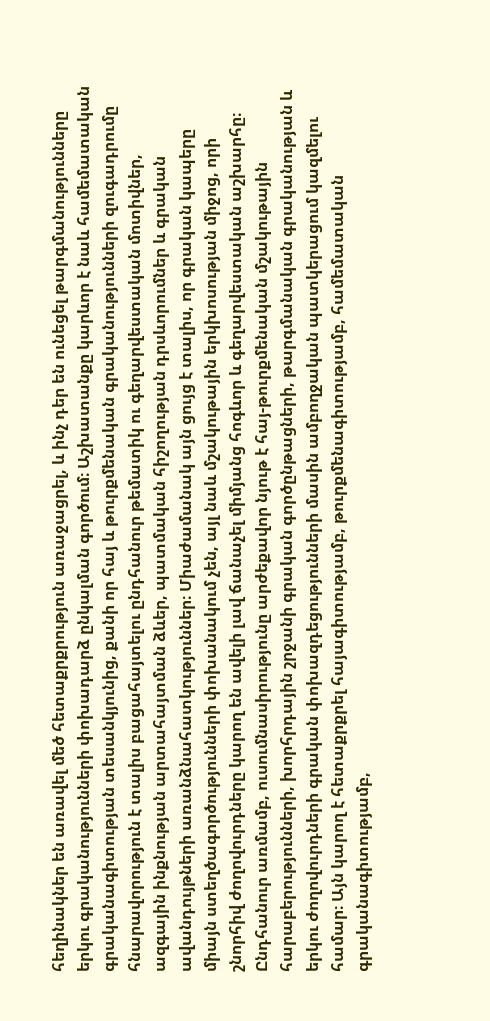հեղինակներ են առավել մեծ հետաքրքրություն առաջացրել, և ինչ դեր են ունեցել թարգմանությունները երկու գրականությունների փոխադարձ ընկալման գործում։ Աշխատանքը կարևոր է նաև համեմատական գրականագիտության տեսանկյունից, քանի որ հայ և թուրքմենական գրականությունների զուգադրումը հնարավորություն է տալիս բացահայտելու ընդհանուր թեմատիկ ու գեղարվեստական մոտիվներ, ազգային ինքնության արտահայտման ձևեր, պատմական հիշողության դրսևորումներ և գրական ավանդույթների առանձնահատկություններ։ Միաժամանակ այն ցույց է տալիս, որ գրական կապերը միայն ստեղծագործությունների փոխանակում չեն, այլ նաև մշակութային երկխոսության միջոց, որի շնորհիվ ժողովուրդները կարող են ավելի լավ ճանաչել միմյանց հոգևոր և գեղարվեստական աշխարհը։ Ընդհանուր առմամբ, ուսումնասիրությունը արժեքավոր նյութ է հայ-թուրքմենական մշակութային հարաբերությունների, խորհրդային շրջանի գրական գործընթացների, թարգմանական գրականության և երկու ժողովուրդների գրական փոխազդեցությունների մասին ամբողջական պատկերացում կազմելու համար։ Այն կարող է հետաքրքրել հայագիտությամբ, թուրքմենագիտությամբ, համեմատական գրականագիտությամբ,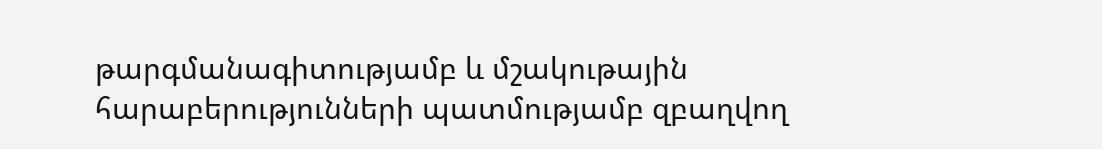թարգմանագիտությամբ և մշակութային հարաբերությունների պատմությամբ զբաղվող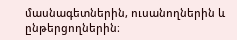մասնագետներին, ուսանողներին և ընթերցողներին։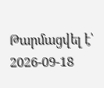Թարմացվել է՝ 2026-09-18